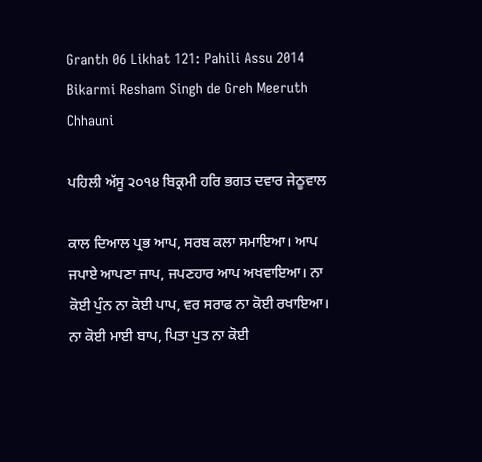Granth 06 Likhat 121: Pahili Assu 2014 Bikarmi Resham Singh de Greh Meeruth Chhauni

ਪਹਿਲੀ ਅੱਸੂ ੨੦੧੪ ਬਿਕ੍ਰਮੀ ਹਰਿ ਭਗਤ ਦਵਾਰ ਜੇਠੂਵਾਲ

ਕਾਲ ਦਿਆਲ ਪ੍ਰਭ ਆਪ, ਸਰਬ ਕਲਾ ਸਮਾਇਆ। ਆਪ ਜਪਾਏ ਆਪਣਾ ਜਾਪ, ਜਪਣਹਾਰ ਆਪ ਅਖਵਾਇਆ। ਨਾ ਕੋਈ ਪੁੰਨ ਨਾ ਕੋਈ ਪਾਪ, ਵਰ ਸਰਾਫ ਨਾ ਕੋਈ ਰਖਾਇਆ। ਨਾ ਕੋਈ ਮਾਈ ਬਾਪ, ਪਿਤਾ ਪੁਤ ਨਾ ਕੋਈ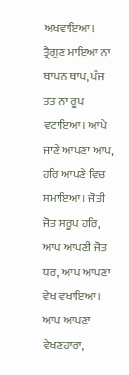ਅਖਵਾਇਆ। ਤ੍ਰੈਗੁਣ ਮਾਇਆ ਨਾ ਥਾਪਨ ਥਾਪ, ਪੰਜ ਤਤ ਨਾ ਰੂਪ ਵਟਾਇਆ। ਆਪੇ ਜਾਣੇ ਆਪਣਾ ਆਪ, ਹਰਿ ਆਪਣੇ ਵਿਚ ਸਮਾਇਆ। ਜੋਤੀ ਜੋਤ ਸਰੂਪ ਹਰਿ, ਆਪ ਆਪਣੀ ਜੋਤ ਧਰ, ਆਪ ਆਪਣਾ ਵੇਖ ਵਖਾਇਆ। ਆਪ ਆਪਣਾ ਵੇਖਣਹਾਰਾ,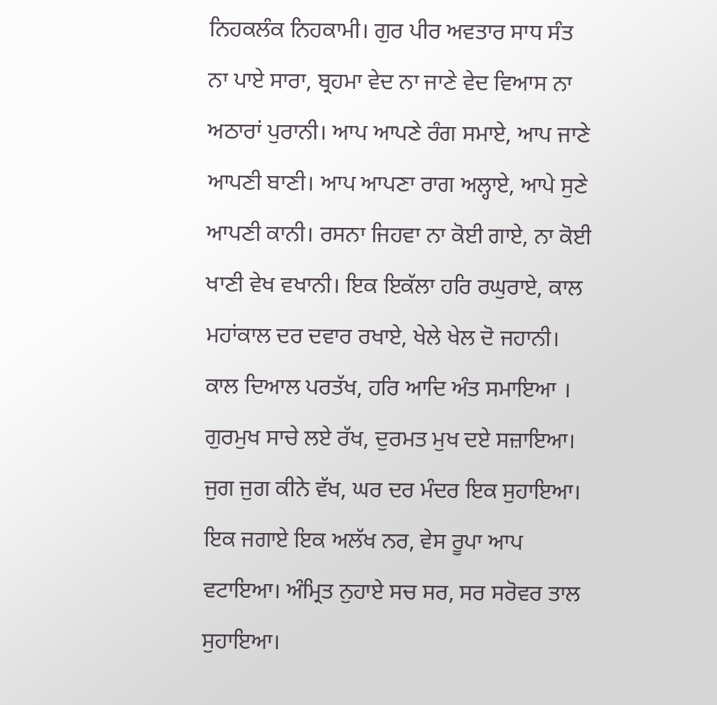ਨਿਹਕਲੰਕ ਨਿਹਕਾਮੀ। ਗੁਰ ਪੀਰ ਅਵਤਾਰ ਸਾਧ ਸੰਤ ਨਾ ਪਾਏ ਸਾਰਾ, ਬ੍ਰਹਮਾ ਵੇਦ ਨਾ ਜਾਣੇ ਵੇਦ ਵਿਆਸ ਨਾ ਅਠਾਰਾਂ ਪੁਰਾਨੀ। ਆਪ ਆਪਣੇ ਰੰਗ ਸਮਾਏ, ਆਪ ਜਾਣੇ ਆਪਣੀ ਬਾਣੀ। ਆਪ ਆਪਣਾ ਰਾਗ ਅਲ੍ਹਾਏ, ਆਪੇ ਸੁਣੇ ਆਪਣੀ ਕਾਨੀ। ਰਸਨਾ ਜਿਹਵਾ ਨਾ ਕੋਈ ਗਾਏ, ਨਾ ਕੋਈ ਖਾਣੀ ਵੇਖ ਵਖਾਨੀ। ਇਕ ਇਕੱਲਾ ਹਰਿ ਰਘੁਰਾਏ, ਕਾਲ ਮਹਾਂਕਾਲ ਦਰ ਦਵਾਰ ਰਖਾਏ, ਖੇਲੇ ਖੇਲ ਦੋ ਜਹਾਨੀ। ਕਾਲ ਦਿਆਲ ਪਰਤੱਖ, ਹਰਿ ਆਦਿ ਅੰਤ ਸਮਾਇਆ । ਗੁਰਮੁਖ ਸਾਚੇ ਲਏ ਰੱਖ, ਦੁਰਮਤ ਮੁਖ ਦਏ ਸਜ਼ਾਇਆ। ਜੁਗ ਜੁਗ ਕੀਨੇ ਵੱਖ, ਘਰ ਦਰ ਮੰਦਰ ਇਕ ਸੁਹਾਇਆ। ਇਕ ਜਗਾਏ ਇਕ ਅਲੱਖ ਨਰ, ਵੇਸ ਰੂਪਾ ਆਪ ਵਟਾਇਆ। ਅੰਮ੍ਰਿਤ ਨੁਹਾਏ ਸਚ ਸਰ, ਸਰ ਸਰੋਵਰ ਤਾਲ ਸੁਹਾਇਆ।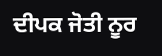ਦੀਪਕ ਜੋਤੀ ਨੂਰ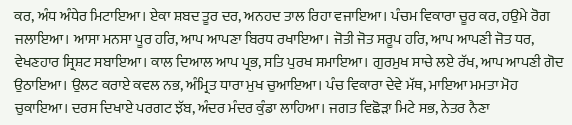ਕਰ, ਅੰਧ ਅੰਧੇਰ ਮਿਟਾਇਆ। ਏਕਾ ਸ਼ਬਦ ਤੂਰ ਦਰ, ਅਨਹਦ ਤਾਲ ਰਿਹਾ ਵਜਾਇਆ। ਪੰਚਮ ਵਿਕਾਰਾ ਚੂਰ ਕਰ, ਹਉਮੇ ਰੋਗ ਜਲਾਇਆ। ਆਸਾ ਮਨਸਾ ਪੂਰ ਹਰਿ, ਆਪ ਆਪਣਾ ਬਿਰਧ ਰਖਾਇਆ। ਜੋਤੀ ਜੋਤ ਸਰੂਪ ਹਰਿ, ਆਪ ਆਪਣੀ ਜੋਤ ਧਰ, ਵੇਖਣਹਾਰ ਸ੍ਰਿਸ਼ਟ ਸਬਾਇਆ। ਕਾਲ ਦਿਆਲ ਆਪ ਪ੍ਰਭ, ਸਤਿ ਪੁਰਖ ਸਮਾਇਆ। ਗੁਰਮੁਖ ਸਾਚੇ ਲਏ ਰੱਖ, ਆਪ ਆਪਣੀ ਗੋਦ ਉਠਾਇਆ। ਉਲਟ ਕਰਾਏ ਕਵਲ ਨਭ, ਅੰਮ੍ਰਿਤ ਧਾਰਾ ਮੁਖ ਚੁਆਇਆ। ਪੰਚ ਵਿਕਾਰਾ ਦੇਵੇ ਮੱਥ, ਮਾਇਆ ਮਮਤਾ ਮੋਹ ਚੁਕਾਇਆ। ਦਰਸ ਦਿਖਾਏ ਪਰਗਟ ਝੱਬ, ਅੰਦਰ ਮੰਦਰ ਕੁੰਡਾ ਲਾਹਿਆ। ਜਗਤ ਵਿਛੋੜਾ ਮਿਟੇ ਸਭ, ਨੇਤਰ ਨੈਣਾ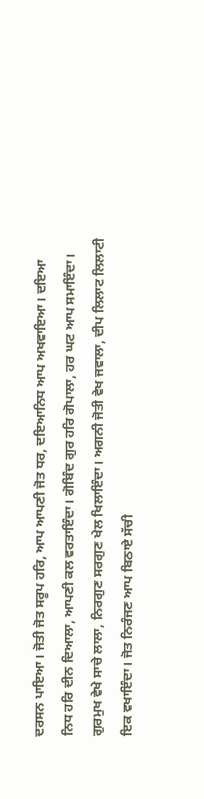ਦਰਸਨ ਪਾਇਆ। ਜੋਤੀ ਜੋਤ ਸਰੂਪ ਹਰਿ, ਆਪ ਆਪਣੀ ਜੋਤ ਧਰ, ਦਇਆਨਿਧ ਆਪ ਅਖਵਾਇਆ। ਦਇਆ ਨਿਧ ਹਰਿ ਦੀਨ ਦਿਆਲਾ, ਆਪਣੀ ਕਲ ਵਰਤਾਇੰਦਾ। ਗੋਬਿੰਦ ਗੁਰ ਹਰਿ ਗੋਪਾਲਾ, ਹਰ ਘਟ ਆਪ ਸਮਾਇੰਦਾ। ਗੁਰਮੁਖ ਵੇਖੇ ਸਾਚੇ ਲਾਲਾ, ਨਿਰਗੁਣ ਸਰਗੁਣ ਖੇਲ ਖਿਲਾਇੰਦਾ। ਅਗਨੀ ਜੋਤੀ ਵੇਖ ਜਵਾਲਾ, ਦੀਪ ਲਿਲਾਟ ਲਿਲਾਟੀ ਇਕ ਵਖਾਇੰਦਾ। ਜੋਤ ਨਿਰੰਜਣ ਆਪ ਬਿਠਾਏ ਸੱਚੀ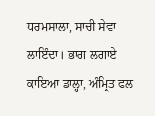ਧਰਮਸਾਲਾ, ਸਾਚੀ ਸੇਵਾ ਲਾਇੰਦਾ। ਭਾਗ ਲਗਾਏ ਕਾਇਆ ਡਾਲ੍ਹਾ, ਅੰਮ੍ਰਿਤ ਫਲ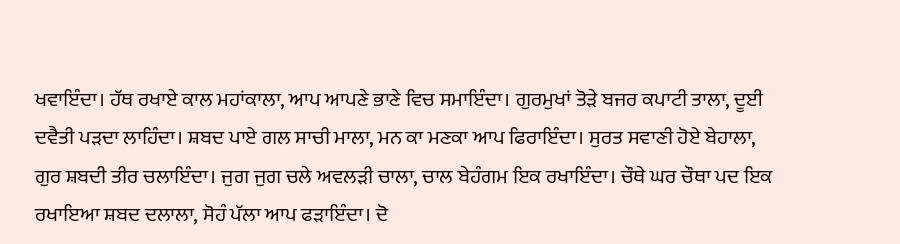ਖਵਾਇੰਦਾ। ਹੱਥ ਰਖਾਏ ਕਾਲ ਮਹਾਂਕਾਲਾ, ਆਪ ਆਪਣੇ ਭਾਣੇ ਵਿਚ ਸਮਾਇੰਦਾ। ਗੁਰਮੁਖਾਂ ਤੋੜੇ ਬਜਰ ਕਪਾਟੀ ਤਾਲਾ, ਦੂਈ ਦਵੈਤੀ ਪੜਦਾ ਲਾਹਿੰਦਾ। ਸ਼ਬਦ ਪਾਏ ਗਲ ਸਾਚੀ ਮਾਲਾ, ਮਨ ਕਾ ਮਣਕਾ ਆਪ ਫਿਰਾਇੰਦਾ। ਸੁਰਤ ਸਵਾਣੀ ਹੋਏ ਬੇਹਾਲਾ, ਗੁਰ ਸ਼ਬਦੀ ਤੀਰ ਚਲਾਇੰਦਾ। ਜੁਗ ਜੁਗ ਚਲੇ ਅਵਲੜੀ ਚਾਲਾ, ਚਾਲ ਬੇਹੰਗਮ ਇਕ ਰਖਾਇੰਦਾ। ਚੌਥੇ ਘਰ ਚੌਥਾ ਪਦ ਇਕ ਰਖਾਇਆ ਸ਼ਬਦ ਦਲਾਲਾ, ਸੋਹੰ ਪੱਲਾ ਆਪ ਫੜਾਇੰਦਾ। ਦੋ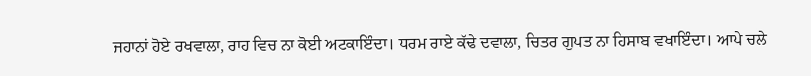ਜਹਾਨਾਂ ਹੋਏ ਰਖਵਾਲਾ, ਰਾਹ ਵਿਚ ਨਾ ਕੋਈ ਅਟਕਾਇੰਦਾ। ਧਰਮ ਰਾਏ ਕੱਢੇ ਦਵਾਲਾ, ਚਿਤਰ ਗੁਪਤ ਨਾ ਹਿਸਾਬ ਵਖਾਇੰਦਾ। ਆਪੇ ਚਲੇ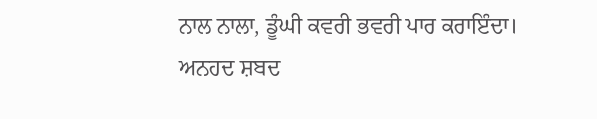ਨਾਲ ਨਾਲਾ, ਡੂੰਘੀ ਕਵਰੀ ਭਵਰੀ ਪਾਰ ਕਰਾਇੰਦਾ। ਅਨਹਦ ਸ਼ਬਦ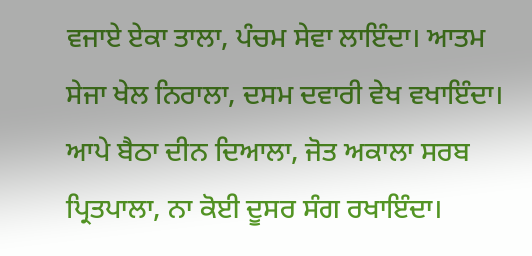ਵਜਾਏ ਏਕਾ ਤਾਲਾ, ਪੰਚਮ ਸੇਵਾ ਲਾਇੰਦਾ। ਆਤਮ ਸੇਜਾ ਖੇਲ ਨਿਰਾਲਾ, ਦਸਮ ਦਵਾਰੀ ਵੇਖ ਵਖਾਇੰਦਾ। ਆਪੇ ਬੈਠਾ ਦੀਨ ਦਿਆਲਾ, ਜੋਤ ਅਕਾਲਾ ਸਰਬ ਪ੍ਰਿਤਪਾਲਾ, ਨਾ ਕੋਈ ਦੂਸਰ ਸੰਗ ਰਖਾਇੰਦਾ।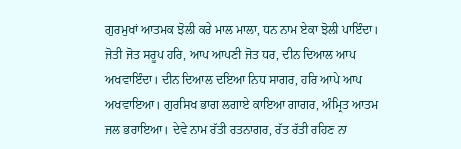ਗੁਰਮੁਖਾਂ ਆਤਮਕ ਝੋਲੀ ਕਰੇ ਮਾਲ ਮਾਲਾ, ਧਨ ਨਾਮ ਏਕਾ ਝੋਲੀ ਪਾਇੰਦਾ। ਜੋਤੀ ਜੋਤ ਸਰੂਪ ਹਰਿ, ਆਪ ਆਪਣੀ ਜੋਤ ਧਰ, ਦੀਨ ਦਿਆਲ ਆਪ ਅਖਵਾਇੰਦਾ। ਦੀਨ ਦਿਆਲ ਦਇਆ ਨਿਧ ਸਾਗਰ, ਹਰਿ ਆਪੇ ਆਪ ਅਖਵਾਇਆ। ਗੁਰਸਿਖ ਭਾਗ ਲਗਾਏ ਕਾਇਆ ਗਾਗਰ, ਅੰਮ੍ਰਿਤ ਆਤਮ ਜਲ ਭਰਾਇਆ। ਦੇਵੇ ਨਾਮ ਰੱਤੀ ਰਤਨਾਗਰ, ਰੱਤ ਰੱਤੀ ਰਹਿਣ ਨਾ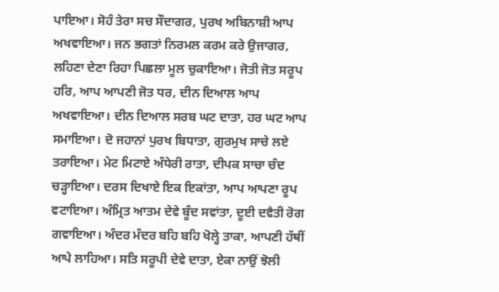ਪਾਇਆ। ਸੋਹੰ ਤੇਰਾ ਸਚ ਸੌਦਾਗਰ, ਪੁਰਖ ਅਬਿਨਾਸ਼ੀ ਆਪ ਅਖਵਾਇਆ। ਜਨ ਭਗਤਾਂ ਨਿਰਮਲ ਕਰਮ ਕਰੇ ਉਜਾਗਰ, ਲਹਿਣਾ ਦੇਣਾ ਰਿਹਾ ਪਿਛਲਾ ਮੂਲ ਚੁਕਾਇਆ। ਜੋਤੀ ਜੋਤ ਸਰੂਪ ਹਰਿ, ਆਪ ਆਪਣੀ ਜੋਤ ਧਰ, ਦੀਨ ਦਿਆਲ ਆਪ ਅਖਵਾਇਆ। ਦੀਨ ਦਿਆਲ ਸਰਬ ਘਟ ਦਾਤਾ, ਹਰ ਘਟ ਆਪ ਸਮਾਇਆ। ਦੋ ਜਹਾਨਾਂ ਪੁਰਖ ਬਿਧਾਤਾ, ਗੁਰਮੁਖ ਸਾਚੇ ਲਏ ਤਰਾਇਆ। ਮੇਟ ਮਿਟਾਏ ਅੰਧੇਰੀ ਰਾਤਾ, ਦੀਪਕ ਸਾਚਾ ਚੰਦ ਚੜ੍ਹਾਇਆ। ਦਰਸ ਦਿਖਾਏ ਇਕ ਇਕਾਂਤਾ, ਆਪ ਆਪਣਾ ਰੂਪ ਵਟਾਇਆ। ਅੰਮ੍ਰਿਤ ਆਤਮ ਦੇਵੇ ਬੂੰਦ ਸਵਾਂਤਾ, ਦੂਈ ਦਵੈਤੀ ਰੋਗ ਗਵਾਇਆ। ਅੰਦਰ ਮੰਦਰ ਬਹਿ ਬਹਿ ਖੋਲ੍ਹੇ ਤਾਕਾ, ਆਪਣੀ ਹੱਥੀਂ ਆਪੇ ਲਾਹਿਆ। ਸਤਿ ਸਰੂਪੀ ਦੇਵੇ ਦਾਤਾ, ਏਕਾ ਨਾਉਂ ਝੋਲੀ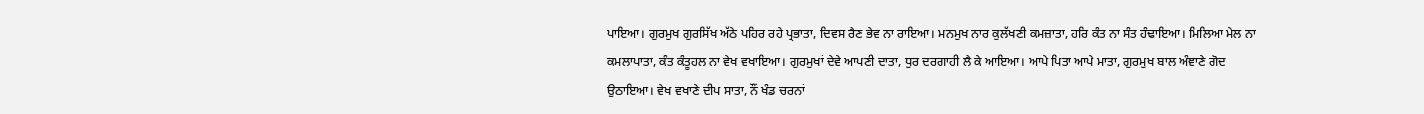ਪਾਇਆ। ਗੁਰਮੁਖ ਗੁਰਸਿੱਖ ਅੱਠੇ ਪਹਿਰ ਰਹੇ ਪ੍ਰਭਾਤਾ, ਦਿਵਸ ਰੈਣ ਭੇਵ ਨਾ ਰਾਇਆ। ਮਨਮੁਖ ਨਾਰ ਕੁਲੱਖਣੀ ਕਮਜ਼ਾਤਾ, ਹਰਿ ਕੰਤ ਨਾ ਸੰਤ ਹੰਢਾਇਆ। ਮਿਲਿਆ ਮੇਲ ਨਾ ਕਮਲਾਪਾਤਾ, ਕੰਤ ਕੰਤੂਹਲ ਨਾ ਵੇਖ ਵਖਾਇਆ। ਗੁਰਮੁਖਾਂ ਦੇਵੇ ਆਪਣੀ ਦਾਤਾ, ਧੁਰ ਦਰਗਾਹੀ ਲੈ ਕੇ ਆਇਆ। ਆਪੇ ਪਿਤਾ ਆਪੇ ਮਾਤਾ, ਗੁਰਮੁਖ ਬਾਲ ਅੰਞਾਣੇ ਗੋਦ ਉਠਾਇਆ। ਵੇਖ ਵਖਾਣੇ ਦੀਪ ਸਾਤਾ, ਨੌਂ ਖੰਡ ਚਰਨਾਂ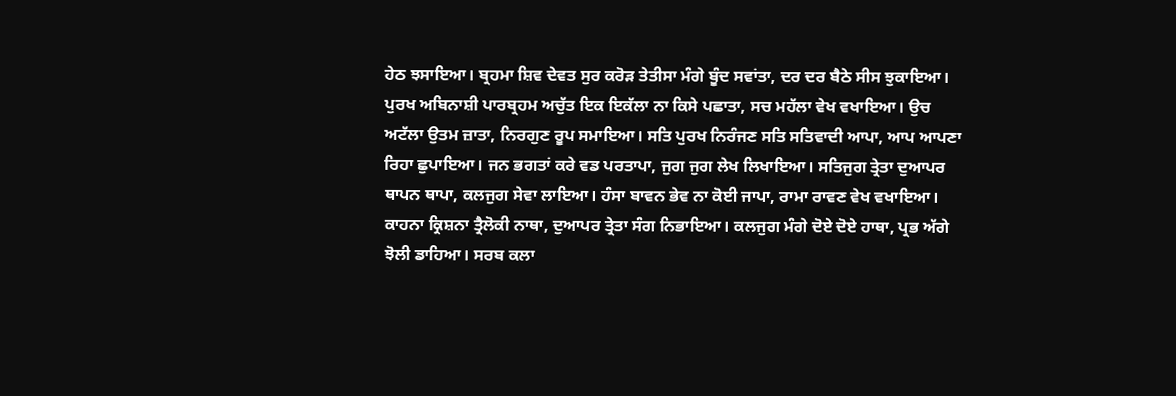ਹੇਠ ਝਸਾਇਆ। ਬ੍ਰਹਮਾ ਸ਼ਿਵ ਦੇਵਤ ਸੁਰ ਕਰੋੜ ਤੇਤੀਸਾ ਮੰਗੇ ਬੂੰਦ ਸਵਾਂਤਾ, ਦਰ ਦਰ ਬੈਠੇ ਸੀਸ ਝੁਕਾਇਆ। ਪੁਰਖ ਅਬਿਨਾਸ਼ੀ ਪਾਰਬ੍ਰਹਮ ਅਚੁੱਤ ਇਕ ਇਕੱਲਾ ਨਾ ਕਿਸੇ ਪਛਾਤਾ, ਸਚ ਮਹੱਲਾ ਵੇਖ ਵਖਾਇਆ। ਉਚ ਅਟੱਲਾ ਉਤਮ ਜ਼ਾਤਾ, ਨਿਰਗੁਣ ਰੂਪ ਸਮਾਇਆ। ਸਤਿ ਪੁਰਖ ਨਿਰੰਜਣ ਸਤਿ ਸਤਿਵਾਦੀ ਆਪਾ, ਆਪ ਆਪਣਾ ਰਿਹਾ ਛੁਪਾਇਆ। ਜਨ ਭਗਤਾਂ ਕਰੇ ਵਡ ਪਰਤਾਪਾ, ਜੁਗ ਜੁਗ ਲੇਖ ਲਿਖਾਇਆ। ਸਤਿਜੁਗ ਤ੍ਰੇਤਾ ਦੁਆਪਰ ਥਾਪਨ ਥਾਪਾ, ਕਲਜੁਗ ਸੇਵਾ ਲਾਇਆ। ਹੰਸਾ ਬਾਵਨ ਭੇਵ ਨਾ ਕੋਈ ਜਾਪਾ, ਰਾਮਾ ਰਾਵਣ ਵੇਖ ਵਖਾਇਆ। ਕਾਹਨਾ ਕ੍ਰਿਸ਼ਨਾ ਤ੍ਰੈਲੋਕੀ ਨਾਥਾ, ਦੁਆਪਰ ਤ੍ਰੇਤਾ ਸੰਗ ਨਿਭਾਇਆ। ਕਲਜੁਗ ਮੰਗੇ ਦੋਏ ਦੋਏ ਹਾਥਾ, ਪ੍ਰਭ ਅੱਗੇ ਝੋਲੀ ਡਾਹਿਆ। ਸਰਬ ਕਲਾ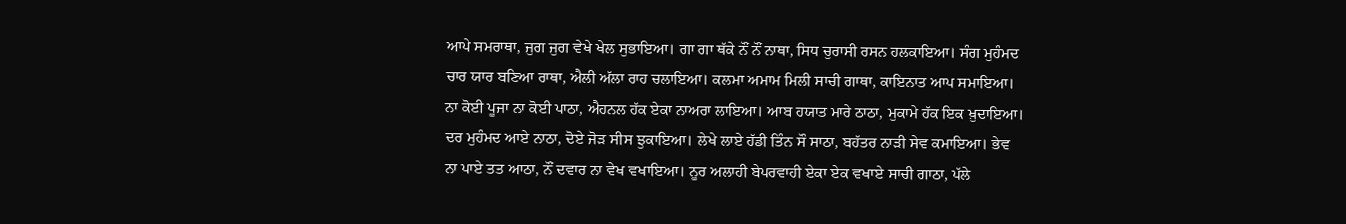ਆਪੇ ਸਮਰਾਥਾ, ਜੁਗ ਜੁਗ ਵੇਖੇ ਖੇਲ ਸੁਭਾਇਆ। ਗਾ ਗਾ ਥੱਕੇ ਨੌਂ ਨੌਂ ਨਾਥਾ, ਸਿਧ ਚੁਰਾਸੀ ਰਸਨ ਹਲਕਾਇਆ। ਸੰਗ ਮੁਹੰਮਦ ਚਾਰ ਯਾਰ ਬਣਿਆ ਰਾਥਾ, ਐਲੀ ਅੱਲਾ ਰਾਹ ਚਲਾਇਆ। ਕਲਮਾ ਅਮਾਮ ਮਿਲੀ ਸਾਚੀ ਗਾਥਾ, ਕਾਇਨਾਤ ਆਪ ਸਮਾਇਆ। ਨਾ ਕੋਈ ਪੂਜਾ ਨਾ ਕੋਈ ਪਾਠਾ, ਐਹਨਲ ਹੱਕ ਏਕਾ ਨਾਅਰਾ ਲਾਇਆ। ਆਬ ਹਯਾਤ ਮਾਰੇ ਠਾਠਾ, ਮੁਕਾਮੇ ਹੱਕ ਇਕ ਖ਼ੁਦਾਇਆ। ਦਰ ਮੁਹੰਮਦ ਆਏ ਨਾਠਾ, ਦੋਏ ਜੋੜ ਸੀਸ ਝੁਕਾਇਆ। ਲੇਖੇ ਲਾਏ ਹੱਡੀ ਤਿੰਨ ਸੌ ਸਾਠਾ, ਬਹੱਤਰ ਨਾੜੀ ਸੇਵ ਕਮਾਇਆ। ਭੇਵ ਨਾ ਪਾਏ ਤਤ ਆਠਾ, ਨੌਂ ਦਵਾਰ ਨਾ ਵੇਖ ਵਖਾਇਆ। ਨੂਰ ਅਲਾਹੀ ਬੇਪਰਵਾਹੀ ਏਕਾ ਏਕ ਵਖਾਏ ਸਾਚੀ ਗਾਠਾ, ਪੱਲੇ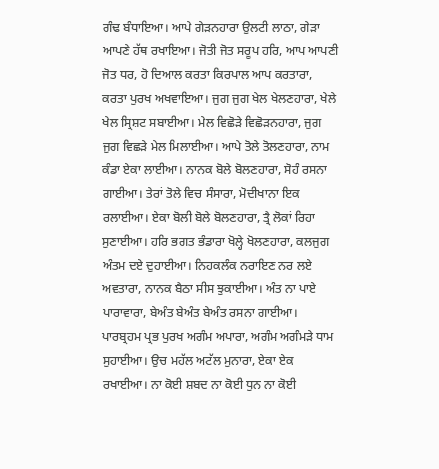ਗੰਢ ਬੰਧਾਇਆ। ਆਪੇ ਗੇੜਨਹਾਰਾ ਉਲਟੀ ਲਾਠਾ, ਗੇੜਾ ਆਪਣੇ ਹੱਥ ਰਖਾਇਆ। ਜੋਤੀ ਜੋਤ ਸਰੂਪ ਹਰਿ, ਆਪ ਆਪਣੀ ਜੋਤ ਧਰ, ਹੋ ਦਿਆਲ ਕਰਤਾ ਕਿਰਪਾਲ ਆਪ ਕਰਤਾਰਾ, ਕਰਤਾ ਪੁਰਖ ਅਖਵਾਇਆ। ਜੁਗ ਜੁਗ ਖੇਲ ਖੇਲਣਹਾਰਾ, ਖੇਲੇ ਖੇਲ ਸ੍ਰਿਸ਼ਟ ਸਬਾਈਆ। ਮੇਲ ਵਿਛੋੜੇ ਵਿਛੋੜਨਹਾਰਾ, ਜੁਗ ਜੁਗ ਵਿਛੜੇ ਮੇਲ ਮਿਲਾਈਆ। ਆਪੇ ਤੋਲੇ ਤੋਲਣਹਾਰਾ, ਨਾਮ ਕੰਡਾ ਏਕਾ ਲਾਈਆ। ਨਾਨਕ ਬੋਲੇ ਬੋਲਣਹਾਰਾ, ਸੋਹੰ ਰਸਨਾ ਗਾਈਆ। ਤੇਰਾਂ ਤੋਲੇ ਵਿਚ ਸੰਸਾਰਾ, ਮੋਦੀਖਾਨਾ ਇਕ ਰਲਾਈਆ। ਏਕਾ ਬੋਲੀ ਬੋਲੇ ਬੋਲਣਹਾਰਾ, ਤ੍ਰੈ ਲੋਕਾਂ ਰਿਹਾ ਸੁਣਾਈਆ। ਹਰਿ ਭਗਤ ਭੰਡਾਰਾ ਖੋਲ੍ਹੇ ਖੋਲਣਹਾਰਾ, ਕਲਜੁਗ ਅੰਤਮ ਦਏ ਦੁਹਾਈਆ। ਨਿਹਕਲੰਕ ਨਰਾਇਣ ਨਰ ਲਏ ਅਵਤਾਰਾ, ਨਾਨਕ ਬੈਠਾ ਸੀਸ ਝੁਕਾਈਆ। ਅੰਤ ਨਾ ਪਾਏ ਪਾਰਾਵਾਰਾ, ਬੇਅੰਤ ਬੇਅੰਤ ਬੇਅੰਤ ਰਸਨਾ ਗਾਈਆ। ਪਾਰਬ੍ਰਹਮ ਪ੍ਰਭ ਪੁਰਖ ਅਗੰਮ ਅਪਾਰਾ, ਅਗੰਮ ਅਗੰਮੜੇ ਧਾਮ ਸੁਹਾਈਆ। ਉਚ ਮਹੱਲ ਅਟੱਲ ਮੁਨਾਰਾ, ਏਕਾ ਏਕ ਰਖਾਈਆ। ਨਾ ਕੋਈ ਸ਼ਬਦ ਨਾ ਕੋਈ ਧੁਨ ਨਾ ਕੋਈ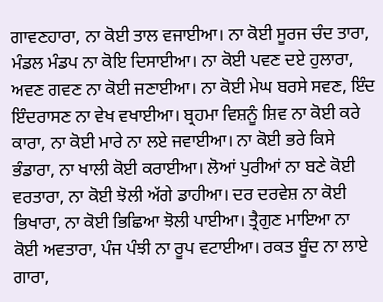ਗਾਵਣਹਾਰਾ, ਨਾ ਕੋਈ ਤਾਲ ਵਜਾਈਆ। ਨਾ ਕੋਈ ਸੂਰਜ ਚੰਦ ਤਾਰਾ, ਮੰਡਲ ਮੰਡਪ ਨਾ ਕੋਇ ਦਿਸਾਈਆ। ਨਾ ਕੋਈ ਪਵਣ ਦਏ ਹੁਲਾਰਾ, ਅਵਣ ਗਵਣ ਨਾ ਕੋਈ ਜਣਾਈਆ। ਨਾ ਕੋਈ ਮੇਘ ਬਰਸੇ ਸਵਣ, ਇੰਦ ਇੰਦਰਾਸਣ ਨਾ ਵੇਖ ਵਖਾਈਆ। ਬ੍ਰਹਮਾ ਵਿਸ਼ਨੂੰ ਸ਼ਿਵ ਨਾ ਕੋਈ ਕਰੇ ਕਾਰਾ, ਨਾ ਕੋਈ ਮਾਰੇ ਨਾ ਲਏ ਜਵਾਈਆ। ਨਾ ਕੋਈ ਭਰੇ ਕਿਸੇ ਭੰਡਾਰਾ, ਨਾ ਖਾਲੀ ਕੋਈ ਕਰਾਈਆ। ਲੋਆਂ ਪੁਰੀਆਂ ਨਾ ਬਣੇ ਕੋਈ ਵਰਤਾਰਾ, ਨਾ ਕੋਈ ਝੋਲੀ ਅੱਗੇ ਡਾਹੀਆ। ਦਰ ਦਰਵੇਸ਼ ਨਾ ਕੋਈ ਭਿਖਾਰਾ, ਨਾ ਕੋਈ ਭਿਛਿਆ ਝੋਲੀ ਪਾਈਆ। ਤ੍ਰੈਗੁਣ ਮਾਇਆ ਨਾ ਕੋਈ ਅਵਤਾਰਾ, ਪੰਜ ਪੰਝੀ ਨਾ ਰੂਪ ਵਟਾਈਆ। ਰਕਤ ਬੂੰਦ ਨਾ ਲਾਏ ਗਾਰਾ,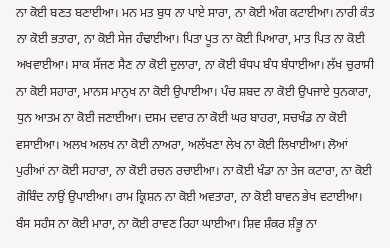ਨਾ ਕੋਈ ਬਣਤ ਬਣਾਈਆ। ਮਨ ਮਤ ਬੁਧ ਨਾ ਪਾਏ ਸਾਰਾ, ਨਾ ਕੋਈ ਅੰਗ ਕਟਾਈਆ। ਨਾਰੀ ਕੰਤ ਨਾ ਕੋਈ ਭਤਾਰਾ, ਨਾ ਕੋਈ ਸੇਜ ਹੰਢਾਈਆ। ਪਿਤਾ ਪੂਤ ਨਾ ਕੋਈ ਪਿਆਰਾ, ਮਾਤ ਪਿਤ ਨਾ ਕੋਈ ਅਖਵਾਈਆ। ਸਾਕ ਸੱਜਣ ਸੈਣ ਨਾ ਕੋਈ ਦੁਲਾਰਾ, ਨਾ ਕੋਈ ਬੰਧਪ ਬੰਧ ਬੰਧਾਈਆ। ਲੱਖ ਚੁਰਾਸੀ ਨਾ ਕੋਈ ਸਹਾਰਾ, ਮਾਨਸ ਮਾਨੁਖ ਨਾ ਕੋਈ ਉਪਾਈਆ। ਪੰਚ ਸ਼ਬਦ ਨਾ ਕੋਈ ਉਪਜਾਏ ਧੁਨਕਾਰਾ, ਧੁਨ ਆਤਮ ਨਾ ਕੋਈ ਜਣਾਈਆ। ਦਸਮ ਦਵਾਰ ਨਾ ਕੋਈ ਘਰ ਬਾਹਰਾ, ਸਚਖੰਡ ਨਾ ਕੋਈ ਵਸਾਈਆ। ਅਲਖ ਅਲਖ ਨਾ ਕੋਈ ਨਾਅਰਾ, ਅਲੱਖਣਾ ਲੇਖ ਨਾ ਕੋਈ ਲਿਖਾਈਆ। ਲੋਆਂ ਪੁਰੀਆਂ ਨਾ ਕੋਈ ਸਹਾਰਾ, ਨਾ ਕੋਈ ਰਚਨ ਰਚਾਈਆ। ਨਾ ਕੋਈ ਖੰਡਾ ਨਾ ਤੇਜ ਕਟਾਰਾ, ਨਾ ਕੋਈ ਗੋਬਿੰਦ ਨਾਉਂ ਉਪਾਈਆ। ਰਾਮ ਕ੍ਰਿਸ਼ਨ ਨਾ ਕੋਈ ਅਵਤਾਰਾ, ਨਾ ਕੋਈ ਬਾਵਨ ਭੇਖ ਵਟਾਈਆ। ਬੰਸ ਸਹੰਸ ਨਾ ਕੋਈ ਮਾਰਾ, ਨਾ ਕੋਈ ਰਾਵਣ ਰਿਹਾ ਘਾਈਆ। ਸ਼ਿਵ ਸ਼ੰਕਰ ਸ਼ੰਭੂ ਨਾ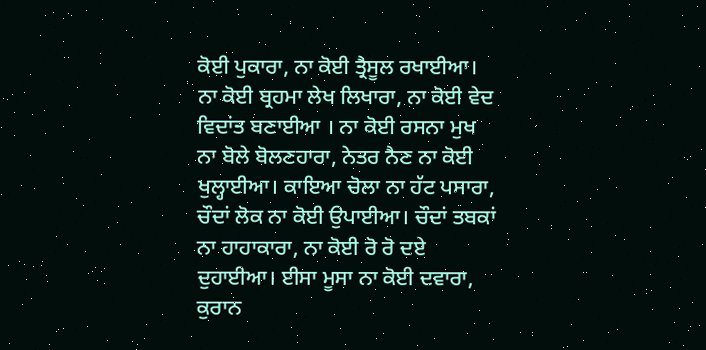ਕੋਈ ਪੁਕਾਰਾ, ਨਾ ਕੋਈ ਤ੍ਰੈਸੂਲ ਰਖਾਈਆ। ਨਾ ਕੋਈ ਬ੍ਰਹਮਾ ਲੇਖ ਲਿਖਾਰਾ, ਨਾ ਕੋਈ ਵੇਦ ਵਿਦਾਂਤ ਬਣਾਈਆ । ਨਾ ਕੋਈ ਰਸਨਾ ਮੁਖ ਨਾ ਬੋਲੇ ਬੋਲਣਹਾਰਾ, ਨੇਤਰ ਨੈਣ ਨਾ ਕੋਈ ਖੁਲ੍ਹਾਈਆ। ਕਾਇਆ ਚੋਲਾ ਨਾ ਹੱਟ ਪਸਾਰਾ, ਚੌਦਾਂ ਲੋਕ ਨਾ ਕੋਈ ਉਪਾਈਆ। ਚੌਦਾਂ ਤਬਕਾਂ ਨਾ ਹਾਹਾਕਾਰਾ, ਨਾ ਕੋਈ ਰੋ ਰੋ ਦਏ ਦੁਹਾਈਆ। ਈਸਾ ਮੂਸਾ ਨਾ ਕੋਈ ਦਵਾਰਾ, ਕੁਰਾਨ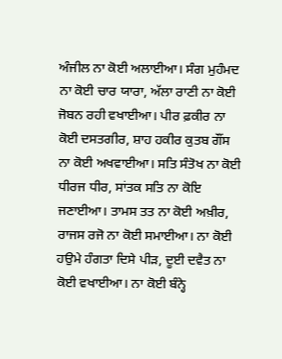ਅੰਜੀਲ ਨਾ ਕੋਈ ਅਲਾਈਆ। ਸੰਗ ਮੁਹੰਮਦ ਨਾ ਕੋਈ ਚਾਰ ਯਾਰਾ, ਅੱਲਾ ਰਾਣੀ ਨਾ ਕੋਈ ਜੋਬਨ ਰਹੀ ਵਖਾਈਆ। ਪੀਰ ਫ਼ਕੀਰ ਨਾ ਕੋਈ ਦਸਤਗੀਰ, ਸ਼ਾਹ ਹਕੀਰ ਕੁਤਬ ਗੌਂਸ ਨਾ ਕੋਈ ਅਖਵਾਈਆ। ਸਤਿ ਸੰਤੋਖ ਨਾ ਕੋਈ ਧੀਰਜ ਧੀਰ, ਸਾਂਤਕ ਸਤਿ ਨਾ ਕੋਇ ਜਣਾਈਆ। ਤਾਮਸ ਤਤ ਨਾ ਕੋਈ ਅਖ਼ੀਰ, ਰਾਜਸ ਰਜੋ ਨਾ ਕੋਈ ਸਮਾਈਆ। ਨਾ ਕੋਈ ਹਉਮੇ ਹੰਗਤਾ ਦਿਸੇ ਪੀੜ, ਦੂਈ ਦਵੈਤ ਨਾ ਕੋਈ ਵਖਾਈਆ। ਨਾ ਕੋਈ ਬੰਨ੍ਹੇ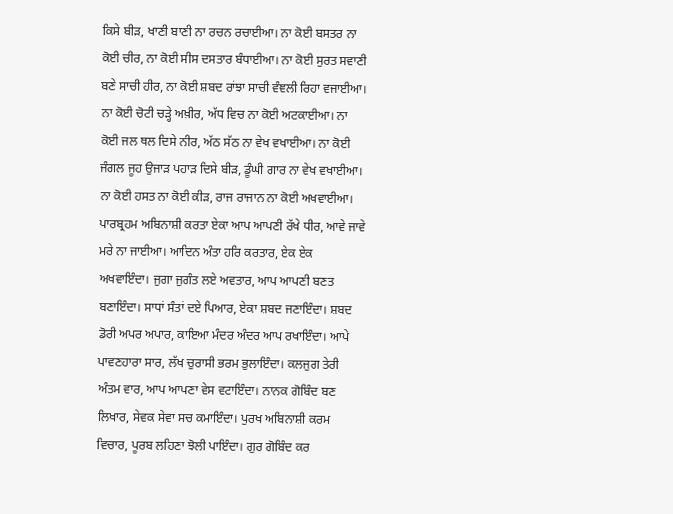ਕਿਸੇ ਬੀੜ, ਖਾਣੀ ਬਾਣੀ ਨਾ ਰਚਨ ਰਚਾਈਆ। ਨਾ ਕੋਈ ਬਸਤਰ ਨਾ ਕੋਈ ਚੀਰ, ਨਾ ਕੋਈ ਸੀਸ ਦਸਤਾਰ ਬੰਧਾਈਆ। ਨਾ ਕੋਈ ਸੁਰਤ ਸਵਾਣੀ ਬਣੇ ਸਾਚੀ ਹੀਰ, ਨਾ ਕੋਈ ਸ਼ਬਦ ਰਾਂਝਾ ਸਾਚੀ ਵੰਞਲੀ ਰਿਹਾ ਵਜਾਈਆ। ਨਾ ਕੋਈ ਚੋਟੀ ਚੜ੍ਹੇ ਅਖ਼ੀਰ, ਅੱਧ ਵਿਚ ਨਾ ਕੋਈ ਅਟਕਾਈਆ। ਨਾ ਕੋਈ ਜਲ ਥਲ ਦਿਸੇ ਨੀਰ, ਅੱਠ ਸੱਠ ਨਾ ਵੇਖ ਵਖਾਈਆ। ਨਾ ਕੋਈ ਜੰਗਲ ਜੂਹ ਉਜਾੜ ਪਹਾੜ ਦਿਸੇ ਬੀੜ, ਡੂੰਘੀ ਗਾਰ ਨਾ ਵੇਖ ਵਖਾਈਆ। ਨਾ ਕੋਈ ਹਸਤ ਨਾ ਕੋਈ ਕੀੜ, ਰਾਜ ਰਾਜਾਨ ਨਾ ਕੋਈ ਅਖਵਾਈਆ। ਪਾਰਬ੍ਰਹਮ ਅਬਿਨਾਸ਼ੀ ਕਰਤਾ ਏਕਾ ਆਪ ਆਪਣੀ ਰੱਖੇ ਧੀਰ, ਆਵੇ ਜਾਵੇ ਮਰੇ ਨਾ ਜਾਈਆ। ਆਦਿਨ ਅੰਤਾ ਹਰਿ ਕਰਤਾਰ, ਏਕ ਏਕ ਅਖਵਾਇੰਦਾ। ਜੁਗਾ ਜੁਗੰਤ ਲਏ ਅਵਤਾਰ, ਆਪ ਆਪਣੀ ਬਣਤ ਬਣਾਇੰਦਾ। ਸਾਧਾਂ ਸੰਤਾਂ ਦਏ ਪਿਆਰ, ਏਕਾ ਸ਼ਬਦ ਜਣਾਇੰਦਾ। ਸ਼ਬਦ ਡੋਰੀ ਅਪਰ ਅਪਾਰ, ਕਾਇਆ ਮੰਦਰ ਅੰਦਰ ਆਪ ਰਖਾਇੰਦਾ। ਆਪੇ ਪਾਵਣਹਾਰਾ ਸਾਰ, ਲੱਖ ਚੁਰਾਸੀ ਭਰਮ ਭੁਲਾਇੰਦਾ। ਕਲਜੁਗ ਤੇਰੀ ਅੰਤਮ ਵਾਰ, ਆਪ ਆਪਣਾ ਵੇਸ ਵਟਾਇੰਦਾ। ਨਾਨਕ ਗੋਬਿੰਦ ਬਣ ਲਿਖਾਰ, ਸੇਵਕ ਸੇਵਾ ਸਚ ਕਮਾਇੰਦਾ। ਪੁਰਖ ਅਬਿਨਾਸ਼ੀ ਕਰਮ ਵਿਚਾਰ, ਪੂਰਬ ਲਹਿਣਾ ਝੋਲੀ ਪਾਇੰਦਾ। ਗੁਰ ਗੋਬਿੰਦ ਕਰ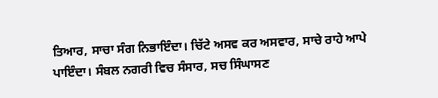ਤਿਆਰ, ਸਾਚਾ ਸੰਗ ਨਿਭਾਇੰਦਾ। ਚਿੱਟੇ ਅਸਵ ਕਰ ਅਸਵਾਰ, ਸਾਚੇ ਰਾਹੇ ਆਪੇ ਪਾਇੰਦਾ। ਸੰਬਲ ਨਗਰੀ ਵਿਚ ਸੰਸਾਰ, ਸਚ ਸਿੰਘਾਸਣ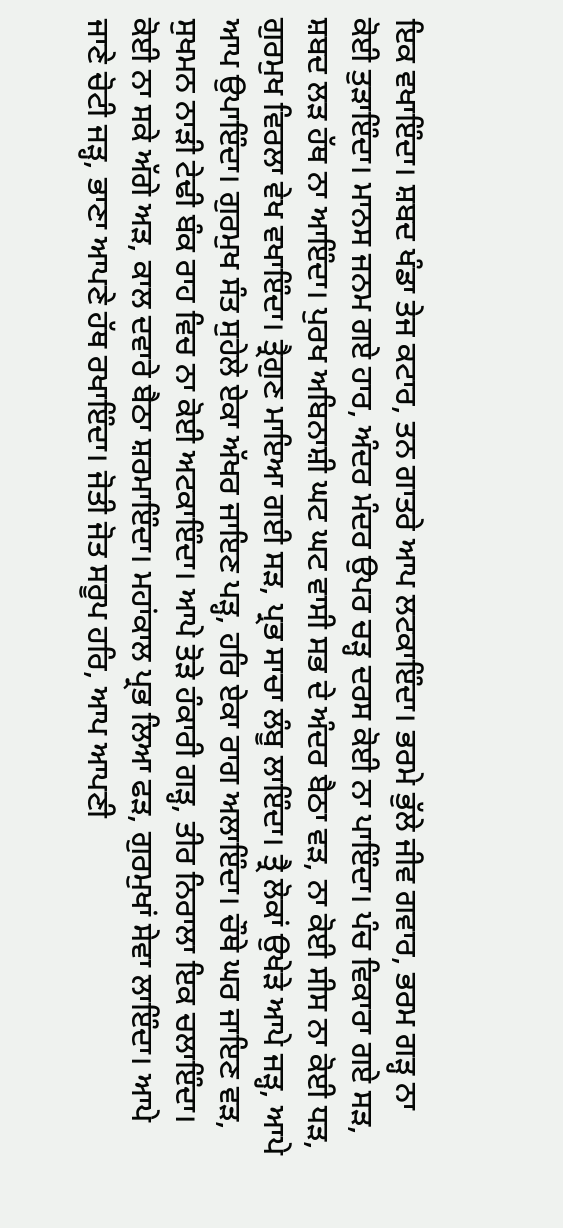ਇਕ ਵਖਾਇੰਦਾ। ਸ਼ਬਦ ਖੰਡਾ ਤੇਜ ਕਟਾਰ, ਤਨ ਗਾਤਰੇ ਆਪ ਲਟਕਾਇੰਦਾ। ਭਰਮੇ ਭੁੱਲੇ ਜੀਵ ਗਵਾਰ, ਭਰਮ ਗੜ੍ਹ ਨਾ ਕੋਈ ਤੁੜਾਇੰਦਾ। ਮਾਨਸ ਜਨਮ ਗਏ ਹਾਰ, ਅੰਦਰ ਮੰਦਰ ਉਪਰ ਚੜ੍ਹ ਦਰਸ ਕੋਈ ਨਾ ਪਾਇੰਦਾ। ਪੰਚ ਵਿਕਾਰਾ ਗਏ ਸੜ, ਸ਼ਬਦ ਲੜ ਹੱਥ ਨਾ ਆਇੰਦਾ। ਪੁਰਖ ਅਬਿਨਾਸ਼ੀ ਘਟ ਘਟ ਵਾਸੀ ਸਭ ਦੇ ਅੰਦਰ ਬੈਠਾ ਵੜ, ਨਾ ਕੋਈ ਸੀਸ ਨਾ ਕੋਈ ਧੜ, ਗੁਰਮੁਖ ਵਿਰਲਾ ਵੇਖ ਵਖਾਇੰਦਾ। ਤ੍ਰੈਗੁਣ ਮਾਇਆ ਗਈ ਸੜ, ਪ੍ਰਭ ਸਾਚਾ ਲੰਬੂ ਲਾਇੰਦਾ। ਤ੍ਰੈ ਲੋਕਾਂ ਉਖੇੜੇ ਆਪੇ ਜੜ੍ਹ, ਆਪੇ ਆਪ ਉਪਾਇੰਦਾ। ਗੁਰਮੁਖ ਸੰਤ ਸੁਹੇਲੇ ਏਕਾ ਅੱਖਰ ਜਾਇਣ ਪੜ੍ਹ, ਹਰਿ ਏਕਾ ਰਾਗ ਅਲਾਇੰਦਾ। ਚੌਥੇ ਘਰ ਜਾਇਣ ਵੜ, ਸੁਖਮਨ ਨਾੜੀ ਟੇਢੀ ਬੰਕ ਰਾਹ ਵਿਚ ਨਾ ਕੋਈ ਅਟਕਾਇੰਦਾ। ਆਪੇ ਤੋੜੇ ਹੰਕਾਰੀ ਗੜ੍ਹ, ਤੀਰ ਨਿਰਾਲਾ ਇਕ ਚਲਾਇੰਦਾ। ਕੋਈ ਨਾ ਸਕੇ ਅੱਗੇ ਅੜ, ਕਾਲ ਦਵਾਰੇ ਬੈਠਾ ਸ਼ਰਮਾਇੰਦਾ। ਮਹਾਂਕਾਲ ਪ੍ਰਭ ਲਿਆ ਫੜ, ਗੁਰਮੁਖਾਂ ਸੇਵਾ ਲਾਇੰਦਾ। ਆਪੇ ਜਾਣੇ ਚੋਟੀ ਜੜ੍ਹ, ਭਾਣਾ ਆਪਣੇ ਹੱਥ ਰਖਾਇੰਦਾ। ਜੋਤੀ ਜੋਤ ਸਰੂਪ ਹਰਿ, ਆਪ ਆਪਣੀ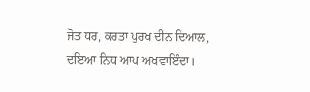ਜੋਤ ਧਰ, ਕਰਤਾ ਪੁਰਖ ਦੀਨ ਦਿਆਲ, ਦਇਆ ਨਿਧ ਆਪ ਅਖਵਾਇੰਦਾ।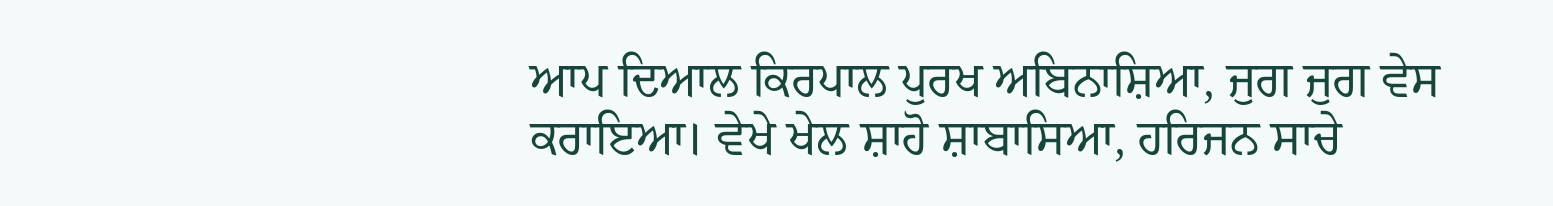ਆਪ ਦਿਆਲ ਕਿਰਪਾਲ ਪੁਰਖ ਅਬਿਨਾਸ਼ਿਆ, ਜੁਗ ਜੁਗ ਵੇਸ ਕਰਾਇਆ। ਵੇਖੇ ਖੇਲ ਸ਼ਾਹੋ ਸ਼ਾਬਾਸਿਆ, ਹਰਿਜਨ ਸਾਚੇ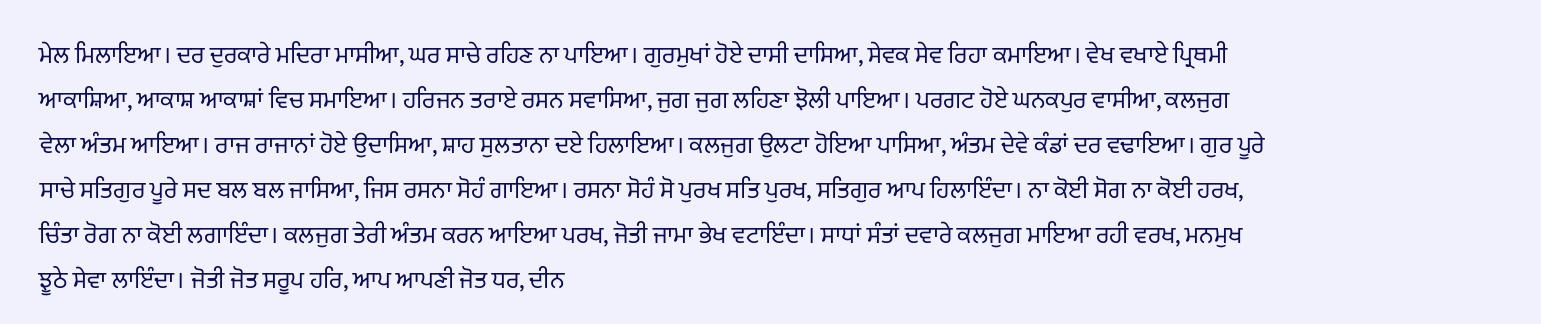ਮੇਲ ਮਿਲਾਇਆ। ਦਰ ਦੁਰਕਾਰੇ ਮਦਿਰਾ ਮਾਸੀਆ, ਘਰ ਸਾਚੇ ਰਹਿਣ ਨਾ ਪਾਇਆ। ਗੁਰਮੁਖਾਂ ਹੋਏ ਦਾਸੀ ਦਾਸਿਆ, ਸੇਵਕ ਸੇਵ ਰਿਹਾ ਕਮਾਇਆ। ਵੇਖ ਵਖਾਏ ਪ੍ਰਿਥਮੀ ਆਕਾਸ਼ਿਆ, ਆਕਾਸ਼ ਆਕਾਸ਼ਾਂ ਵਿਚ ਸਮਾਇਆ। ਹਰਿਜਨ ਤਰਾਏ ਰਸਨ ਸਵਾਸਿਆ, ਜੁਗ ਜੁਗ ਲਹਿਣਾ ਝੋਲੀ ਪਾਇਆ। ਪਰਗਟ ਹੋਏ ਘਨਕਪੁਰ ਵਾਸੀਆ, ਕਲਜੁਗ ਵੇਲਾ ਅੰਤਮ ਆਇਆ। ਰਾਜ ਰਾਜਾਨਾਂ ਹੋਏ ਉਦਾਸਿਆ, ਸ਼ਾਹ ਸੁਲਤਾਨਾ ਦਏ ਹਿਲਾਇਆ। ਕਲਜੁਗ ਉਲਟਾ ਹੋਇਆ ਪਾਸਿਆ, ਅੰਤਮ ਦੇਵੇ ਕੰਡਾਂ ਦਰ ਵਢਾਇਆ। ਗੁਰ ਪੂਰੇ ਸਾਚੇ ਸਤਿਗੁਰ ਪੂਰੇ ਸਦ ਬਲ ਬਲ ਜਾਸਿਆ, ਜਿਸ ਰਸਨਾ ਸੋਹੰ ਗਾਇਆ। ਰਸਨਾ ਸੋਹੰ ਸੋ ਪੁਰਖ ਸਤਿ ਪੁਰਖ, ਸਤਿਗੁਰ ਆਪ ਹਿਲਾਇੰਦਾ। ਨਾ ਕੋਈ ਸੋਗ ਨਾ ਕੋਈ ਹਰਖ, ਚਿੰਤਾ ਰੋਗ ਨਾ ਕੋਈ ਲਗਾਇੰਦਾ। ਕਲਜੁਗ ਤੇਰੀ ਅੰਤਮ ਕਰਨ ਆਇਆ ਪਰਖ, ਜੋਤੀ ਜਾਮਾ ਭੇਖ ਵਟਾਇੰਦਾ। ਸਾਧਾਂ ਸੰਤਾਂ ਦਵਾਰੇ ਕਲਜੁਗ ਮਾਇਆ ਰਹੀ ਵਰਖ, ਮਨਮੁਖ ਝੂਠੇ ਸੇਵਾ ਲਾਇੰਦਾ। ਜੋਤੀ ਜੋਤ ਸਰੂਪ ਹਰਿ, ਆਪ ਆਪਣੀ ਜੋਤ ਧਰ, ਦੀਨ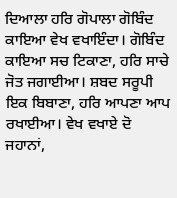ਦਿਆਲਾ ਹਰਿ ਗੋਪਾਲਾ ਗੋਬਿੰਦ ਕਾਇਆ ਵੇਖ ਵਖਾਇੰਦਾ। ਗੋਬਿੰਦ ਕਾਇਆ ਸਚ ਟਿਕਾਣਾ, ਹਰਿ ਸਾਚੇ ਜੋਤ ਜਗਾਈਆ। ਸ਼ਬਦ ਸਰੂਪੀ ਇਕ ਬਿਬਾਣਾ, ਹਰਿ ਆਪਣਾ ਆਪ ਰਖਾਈਆ। ਵੇਖ ਵਖਾਏ ਦੋ ਜਹਾਨਾਂ,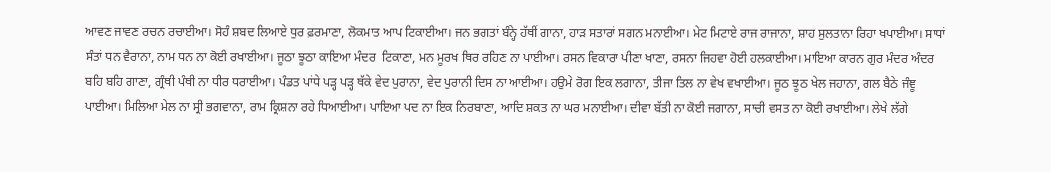ਆਵਣ ਜਾਵਣ ਰਚਨ ਰਚਾਈਆ। ਸੋਹੰ ਸ਼ਬਦ ਲਿਆਏ ਧੁਰ ਫ਼ਰਮਾਣਾ, ਲੋਕਮਾਤ ਆਪ ਟਿਕਾਈਆ। ਜਨ ਭਗਤਾਂ ਬੰਨ੍ਹੇ ਹੱਥੀਂ ਗਾਨਾ, ਹਾੜ ਸਤਾਰਾਂ ਸਗਨ ਮਨਾਈਆ। ਮੇਟ ਮਿਟਾਏ ਰਾਜ ਰਾਜਾਨਾ, ਸ਼ਾਹ ਸੁਲਤਾਨਾ ਰਿਹਾ ਖਪਾਈਆ। ਸਾਧਾਂ ਸੰਤਾਂ ਧਨ ਵੈਰਾਨਾ, ਨਾਮ ਧਨ ਨਾ ਕੋਈ ਰਖਾਈਆ। ਜੂਠਾ ਝੂਠਾ ਕਾਇਆ ਮੰਦਰ  ਟਿਕਾਣਾ, ਮਨ ਮੂਰਖ ਥਿਰ ਰਹਿਣ ਨਾ ਪਾਈਆ। ਰਸਨ ਵਿਕਾਰਾ ਪੀਣਾ ਖਾਣਾ, ਰਸਨਾ ਜਿਹਵਾ ਹੋਈ ਹਲਕਾਈਆ। ਮਾਇਆ ਕਾਰਨ ਗੁਰ ਮੰਦਰ ਅੰਦਰ ਬਹਿ ਬਹਿ ਗਾਣਾ, ਗ੍ਰੰਥੀ ਪੰਥੀ ਨਾ ਧੀਰ ਧਰਾਈਆ। ਪੰਡਤ ਪਾਂਧੇ ਪੜ੍ਹ ਪੜ੍ਹ ਥੱਕੇ ਵੇਦ ਪੁਰਾਨਾ, ਵੇਦ ਪੁਰਾਨੀ ਦਿਸ ਨਾ ਆਈਆ। ਹਉਮੇ ਰੋਗ ਇਕ ਲਗਾਨਾ, ਤੀਜਾ ਤਿਲ ਨਾ ਵੇਖ ਵਖਾਈਆ। ਜੂਠ ਝੂਠ ਖੇਲ ਜਹਾਨਾ, ਗਲ ਬੈਠੇ ਜੰਞੂ ਪਾਈਆ। ਮਿਲਿਆ ਮੇਲ ਨਾ ਸ੍ਰੀ ਭਗਵਾਨਾ, ਰਾਮ ਕ੍ਰਿਸ਼ਨਾ ਰਹੇ ਧਿਆਈਆ। ਪਾਇਆ ਪਦ ਨਾ ਇਕ ਨਿਰਬਾਣਾ, ਆਦਿ ਸ਼ਕਤ ਨਾ ਘਰ ਮਨਾਈਆ। ਦੀਵਾ ਬੱਤੀ ਨਾ ਕੋਈ ਜਗਾਨਾ, ਸਾਚੀ ਵਸਤ ਨਾ ਕੋਈ ਰਖਾਈਆ। ਲੇਖੇ ਲੱਗੇ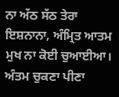ਨਾ ਅੱਠ ਸੱਠ ਤੇਰਾ ਇਸ਼ਨਾਨਾ, ਅੰਮ੍ਰਿਤ ਆਤਮ ਮੁਖ ਨਾ ਕੋਈ ਚੁਆਈਆ। ਅੰਤਮ ਚੁਕਣਾ ਪੀਣਾ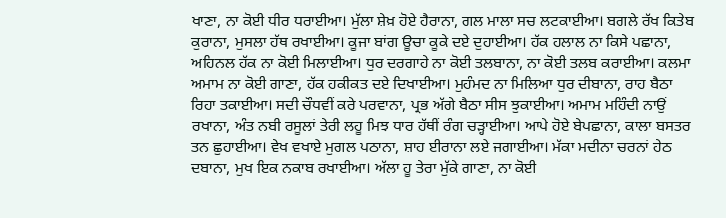ਖਾਣਾ, ਨਾ ਕੋਈ ਧੀਰ ਧਰਾਈਆ। ਮੁੱਲਾ ਸ਼ੇਖ਼ ਹੋਏ ਹੈਰਾਨਾ, ਗਲ ਮਾਲਾ ਸਚ ਲਟਕਾਈਆ। ਬਗਲੇ ਰੱਖ ਕਿਤੇਬ ਕੁਰਾਨਾ, ਮੁਸਲਾ ਹੱਥ ਰਖਾਈਆ। ਕੂਜਾ ਬਾਂਗ ਊਚਾ ਕੂਕੇ ਦਏ ਦੁਹਾਈਆ। ਹੱਕ ਹਲਾਲ ਨਾ ਕਿਸੇ ਪਛਾਨਾ, ਅਹਿਨਲ ਹੱਕ ਨਾ ਕੋਈ ਮਿਲਾਈਆ। ਧੁਰ ਦਰਗਾਹੇ ਨਾ ਕੋਈ ਤਲਬਾਨਾ, ਨਾ ਕੋਈ ਤਲਬ ਕਰਾਈਆ। ਕਲਮਾ ਅਮਾਮ ਨਾ ਕੋਈ ਗਾਣਾ, ਹੱਕ ਹਕੀਕਤ ਦਏ ਦਿਖਾਈਆ। ਮੁਹੰਮਦ ਨਾ ਮਿਲਿਆ ਧੁਰ ਦੀਬਾਨਾ, ਰਾਹ ਬੈਠਾ ਰਿਹਾ ਤਕਾਈਆ। ਸਦੀ ਚੌਧਵੀਂ ਕਰੇ ਪਰਵਾਨਾ, ਪ੍ਰਭ ਅੱਗੇ ਬੈਠਾ ਸੀਸ ਝੁਕਾਈਆ। ਅਮਾਮ ਮਹਿੰਦੀ ਨਾਉਂ ਰਖਾਨਾ, ਅੰਤ ਨਬੀ ਰਸੂਲਾਂ ਤੇਰੀ ਲਹੂ ਮਿਝ ਧਾਰ ਹੱਥੀਂ ਰੰਗ ਚੜ੍ਹਾਈਆ। ਆਪੇ ਹੋਏ ਬੇਪਛਾਨਾ, ਕਾਲਾ ਬਸਤਰ ਤਨ ਛੁਹਾਈਆ। ਵੇਖ ਵਖਾਏ ਮੁਗਲ ਪਠਾਨਾ, ਸ਼ਾਹ ਈਰਾਨਾ ਲਏ ਜਗਾਈਆ। ਮੱਕਾ ਮਦੀਨਾ ਚਰਨਾਂ ਹੇਠ ਦਬਾਨਾ, ਮੁਖ ਇਕ ਨਕਾਬ ਰਖਾਈਆ। ਅੱਲਾ ਹੂ ਤੇਰਾ ਮੁੱਕੇ ਗਾਣਾ, ਨਾ ਕੋਈ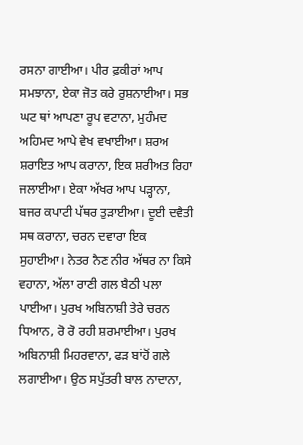ਰਸਨਾ ਗਾਈਆ। ਪੀਰ ਫ਼ਕੀਰਾਂ ਆਪ ਸਮਝਾਨਾ, ਏਕਾ ਜੋਤ ਕਰੇ ਰੁਸ਼ਨਾਈਆ। ਸਭ ਘਟ ਥਾਂ ਆਪਣਾ ਰੂਪ ਵਟਾਨਾ, ਮੁਹੰਮਦ ਅਹਿਮਦ ਆਪੇ ਵੇਖ ਵਖਾਈਆ। ਸ਼ਰਅ ਸ਼ਰਾਇਤ ਆਪ ਕਰਾਨਾ, ਇਕ ਸ਼ਰੀਅਤ ਰਿਹਾ ਜਲਾਈਆ। ਏਕਾ ਅੱਖਰ ਆਪ ਪੜ੍ਹਾਨਾ, ਬਜਰ ਕਪਾਟੀ ਪੱਥਰ ਤੁੜਾਈਆ। ਦੂਈ ਦਵੈਤੀ ਸਥ ਕਰਾਨਾ, ਚਰਨ ਦਵਾਰਾ ਇਕ ਸੁਹਾਈਆ। ਨੇਤਰ ਨੈਣ ਨੀਰ ਅੱਥਰ ਨਾ ਕਿਸੇ ਵਹਾਨਾ, ਅੱਲਾ ਰਾਣੀ ਗਲ ਬੈਠੀ ਪਲਾ ਪਾਈਆ। ਪੁਰਖ ਅਬਿਨਾਸ਼ੀ ਤੇਰੇ ਚਰਨ ਧਿਆਨ, ਰੋ ਰੋ ਰਹੀ ਸ਼ਰਮਾਈਆ। ਪੁਰਖ ਅਬਿਨਾਸ਼ੀ ਮਿਹਰਵਾਨਾ, ਫੜ ਬਾਂਹੋਂ ਗਲੇ ਲਗਾਈਆ। ਉਠ ਸਪੁੱਤਰੀ ਬਾਲ ਨਾਦਾਨਾ,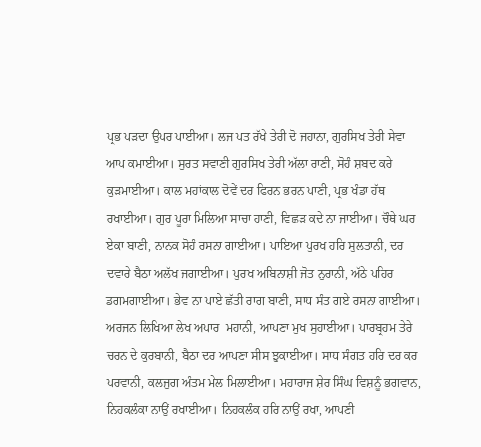ਪ੍ਰਭ ਪੜਦਾ ਉਪਰ ਪਾਈਆ। ਲਜ ਪਤ ਰੱਖੇ ਤੇਰੀ ਦੋ ਜਹਾਨਾ, ਗੁਰਸਿਖ ਤੇਰੀ ਸੇਵਾ ਆਪ ਕਮਾਈਆ। ਸੁਰਤ ਸਵਾਣੀ ਗੁਰਸਿਖ ਤੇਰੀ ਅੱਲਾ ਰਾਣੀ, ਸੋਹੰ ਸ਼ਬਦ ਕਰੇ ਕੁੜਮਾਈਆ। ਕਾਲ ਮਹਾਂਕਾਲ ਦੋਵੇਂ ਦਰ ਫਿਰਨ ਭਰਨ ਪਾਣੀ, ਪ੍ਰਭ ਖੰਡਾ ਹੱਥ ਰਖਾਈਆ। ਗੁਰ ਪੂਰਾ ਮਿਲਿਆ ਸਾਚਾ ਹਾਣੀ, ਵਿਛੜ ਕਦੇ ਨਾ ਜਾਈਆ। ਚੌਥੇ ਘਰ ਏਕਾ ਬਾਣੀ, ਨਾਨਕ ਸੋਹੰ ਰਸਨਾ ਗਾਈਆ। ਪਾਇਆ ਪੁਰਖ ਹਰਿ ਸੁਲਤਾਨੀ, ਦਰ ਦਵਾਰੇ ਬੈਠਾ ਅਲੱਖ ਜਗਾਈਆ। ਪੁਰਖ ਅਬਿਨਾਸ਼ੀ ਜੋਤ ਨੁਰਾਨੀ, ਅੱਠੇ ਪਹਿਰ ਡਗਮਗਾਈਆ। ਭੇਵ ਨਾ ਪਾਏ ਛੱਤੀ ਰਾਗ ਬਾਣੀ, ਸਾਧ ਸੰਤ ਗਏ ਰਸਨਾ ਗਾਈਆ। ਅਰਜਨ ਲਿਖਿਆ ਲੇਖ ਅਪਾਰ  ਮਹਾਨੀ, ਆਪਣਾ ਮੁਖ ਸੁਹਾਈਆ। ਪਾਰਬ੍ਰਹਮ ਤੇਰੇ ਚਰਨ ਦੇ ਕੁਰਬਾਨੀ, ਬੈਠਾ ਦਰ ਆਪਣਾ ਸੀਸ ਝੁਕਾਈਆ। ਸਾਧ ਸੰਗਤ ਹਰਿ ਦਰ ਕਰ ਪਰਵਾਨੀ, ਕਲਜੁਗ ਅੰਤਮ ਮੇਲ ਮਿਲਾਈਆ। ਮਹਾਰਾਜ ਸ਼ੇਰ ਸਿੰਘ ਵਿਸ਼ਨੂੰ ਭਗਵਾਨ, ਨਿਹਕਲੰਕਾ ਨਾਉਂ ਰਖਾਈਆ। ਨਿਹਕਲੰਕ ਹਰਿ ਨਾਉਂ ਰਖਾ, ਆਪਣੀ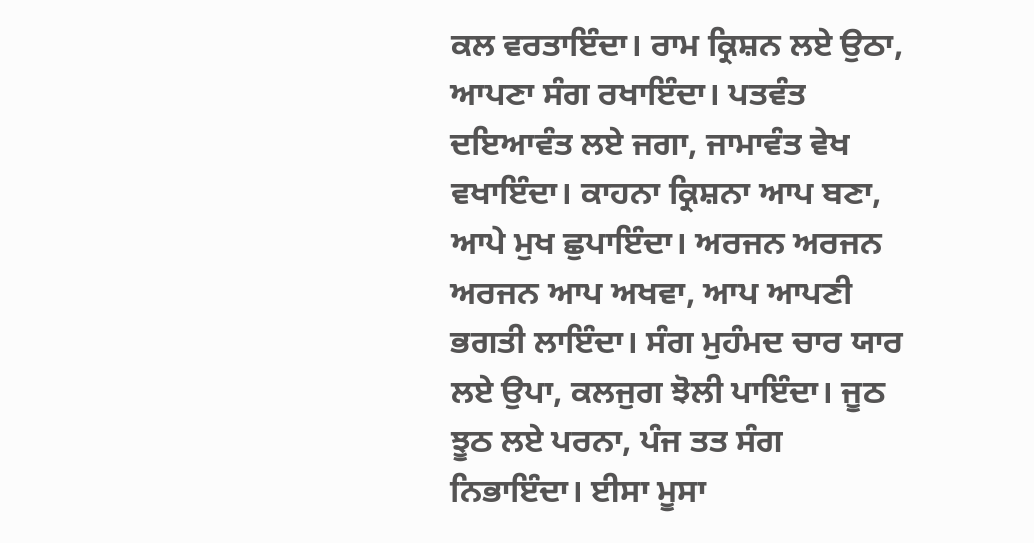ਕਲ ਵਰਤਾਇੰਦਾ। ਰਾਮ ਕ੍ਰਿਸ਼ਨ ਲਏ ਉਠਾ, ਆਪਣਾ ਸੰਗ ਰਖਾਇੰਦਾ। ਪਤਵੰਤ ਦਇਆਵੰਤ ਲਏ ਜਗਾ, ਜਾਮਾਵੰਤ ਵੇਖ ਵਖਾਇੰਦਾ। ਕਾਹਨਾ ਕ੍ਰਿਸ਼ਨਾ ਆਪ ਬਣਾ, ਆਪੇ ਮੁਖ ਛੁਪਾਇੰਦਾ। ਅਰਜਨ ਅਰਜਨ ਅਰਜਨ ਆਪ ਅਖਵਾ, ਆਪ ਆਪਣੀ ਭਗਤੀ ਲਾਇੰਦਾ। ਸੰਗ ਮੁਹੰਮਦ ਚਾਰ ਯਾਰ ਲਏ ਉਪਾ, ਕਲਜੁਗ ਝੋਲੀ ਪਾਇੰਦਾ। ਜੂਠ ਝੂਠ ਲਏ ਪਰਨਾ, ਪੰਜ ਤਤ ਸੰਗ ਨਿਭਾਇੰਦਾ। ਈਸਾ ਮੂਸਾ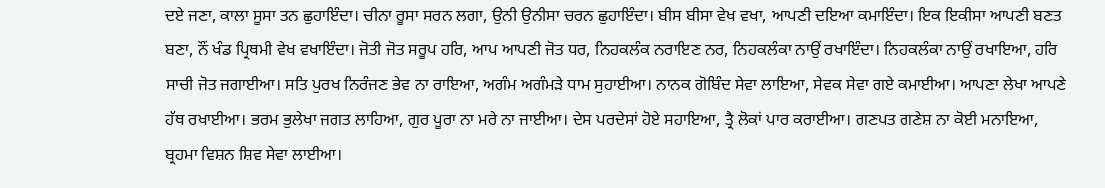ਦਏ ਜਣਾ, ਕਾਲਾ ਸੂਸਾ ਤਨ ਛੁਹਾਇੰਦਾ। ਚੀਨਾ ਰੂਸਾ ਸਰਨ ਲਗਾ, ਉਨੀ ਉਨੀਸਾ ਚਰਨ ਛੁਹਾਇੰਦਾ। ਬੀਸ ਬੀਸਾ ਵੇਖ ਵਖਾ, ਆਪਣੀ ਦਇਆ ਕਮਾਇੰਦਾ। ਇਕ ਇਕੀਸਾ ਆਪਣੀ ਬਣਤ ਬਣਾ, ਨੌਂ ਖੰਡ ਪ੍ਰਿਥਮੀ ਵੇਖ ਵਖਾਇੰਦਾ। ਜੋਤੀ ਜੋਤ ਸਰੂਪ ਹਰਿ, ਆਪ ਆਪਣੀ ਜੋਤ ਧਰ, ਨਿਹਕਲੰਕ ਨਰਾਇਣ ਨਰ, ਨਿਹਕਲੰਕਾ ਨਾਉਂ ਰਖਾਇੰਦਾ। ਨਿਹਕਲੰਕਾ ਨਾਉਂ ਰਖਾਇਆ, ਹਰਿ ਸਾਚੀ ਜੋਤ ਜਗਾਈਆ। ਸਤਿ ਪੁਰਖ ਨਿਰੰਜਣ ਭੇਵ ਨਾ ਰਾਇਆ, ਅਗੰਮ ਅਗੰਮੜੇ ਧਾਮ ਸੁਹਾਈਆ। ਨਾਨਕ ਗੋਬਿੰਦ ਸੇਵਾ ਲਾਇਆ, ਸੇਵਕ ਸੇਵਾ ਗਏ ਕਮਾਈਆ। ਆਪਣਾ ਲੇਖਾ ਆਪਣੇ ਹੱਥ ਰਖਾਈਆ। ਭਰਮ ਭੁਲੇਖਾ ਜਗਤ ਲਾਹਿਆ, ਗੁਰ ਪੂਰਾ ਨਾ ਮਰੇ ਨਾ ਜਾਈਆ। ਦੇਸ ਪਰਦੇਸਾਂ ਹੋਏ ਸਹਾਇਆ, ਤ੍ਰੈ ਲੋਕਾਂ ਪਾਰ ਕਰਾਈਆ। ਗਣਪਤ ਗਣੇਸ਼ ਨਾ ਕੋਈ ਮਨਾਇਆ, ਬ੍ਰਹਮਾ ਵਿਸ਼ਨ ਸ਼ਿਵ ਸੇਵਾ ਲਾਈਆ।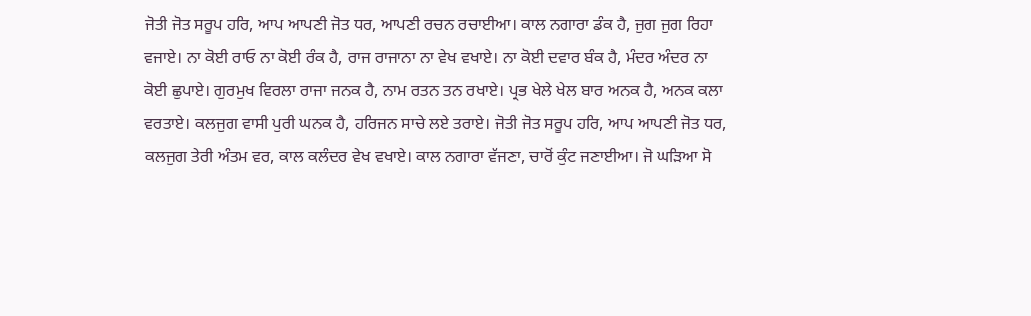ਜੋਤੀ ਜੋਤ ਸਰੂਪ ਹਰਿ, ਆਪ ਆਪਣੀ ਜੋਤ ਧਰ, ਆਪਣੀ ਰਚਨ ਰਚਾਈਆ। ਕਾਲ ਨਗਾਰਾ ਡੰਕ ਹੈ, ਜੁਗ ਜੁਗ ਰਿਹਾ ਵਜਾਏ। ਨਾ ਕੋਈ ਰਾਓ ਨਾ ਕੋਈ ਰੰਕ ਹੈ, ਰਾਜ ਰਾਜਾਨਾ ਨਾ ਵੇਖ ਵਖਾਏ। ਨਾ ਕੋਈ ਦਵਾਰ ਬੰਕ ਹੈ, ਮੰਦਰ ਅੰਦਰ ਨਾ ਕੋਈ ਛੁਪਾਏ। ਗੁਰਮੁਖ ਵਿਰਲਾ ਰਾਜਾ ਜਨਕ ਹੈ, ਨਾਮ ਰਤਨ ਤਨ ਰਖਾਏ। ਪ੍ਰਭ ਖੇਲੇ ਖੇਲ ਬਾਰ ਅਨਕ ਹੈ, ਅਨਕ ਕਲਾ ਵਰਤਾਏ। ਕਲਜੁਗ ਵਾਸੀ ਪੁਰੀ ਘਨਕ ਹੈ, ਹਰਿਜਨ ਸਾਚੇ ਲਏ ਤਰਾਏ। ਜੋਤੀ ਜੋਤ ਸਰੂਪ ਹਰਿ, ਆਪ ਆਪਣੀ ਜੋਤ ਧਰ, ਕਲਜੁਗ ਤੇਰੀ ਅੰਤਮ ਵਰ, ਕਾਲ ਕਲੰਦਰ ਵੇਖ ਵਖਾਏ। ਕਾਲ ਨਗਾਰਾ ਵੱਜਣਾ, ਚਾਰੋਂ ਕੁੰਟ ਜਣਾਈਆ। ਜੋ ਘੜਿਆ ਸੋ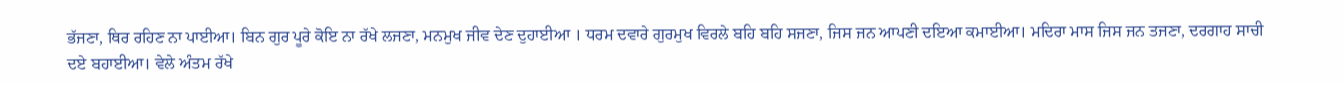ਭੱਜਣਾ, ਥਿਰ ਰਹਿਣ ਨਾ ਪਾਈਆ। ਬਿਨ ਗੁਰ ਪੂਰੇ ਕੋਇ ਨਾ ਰੱਖੇ ਲਜਣਾ, ਮਨਮੁਖ ਜੀਵ ਦੇਣ ਦੁਹਾਈਆ । ਧਰਮ ਦਵਾਰੇ ਗੁਰਮੁਖ ਵਿਰਲੇ ਬਹਿ ਬਹਿ ਸਜਣਾ, ਜਿਸ ਜਨ ਆਪਣੀ ਦਇਆ ਕਮਾਈਆ। ਮਦਿਰਾ ਮਾਸ ਜਿਸ ਜਨ ਤਜਣਾ, ਦਰਗਾਹ ਸਾਚੀ ਦਏ ਬਹਾਈਆ। ਵੇਲੇ ਅੰਤਮ ਰੱਖੇ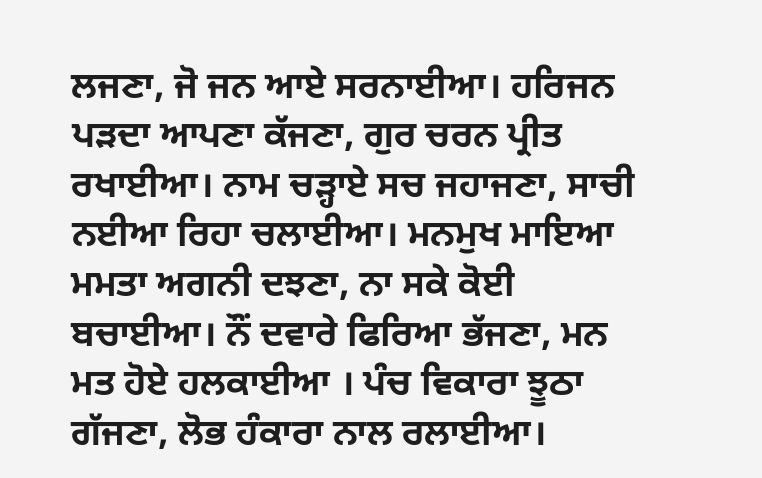ਲਜਣਾ, ਜੋ ਜਨ ਆਏ ਸਰਨਾਈਆ। ਹਰਿਜਨ ਪੜਦਾ ਆਪਣਾ ਕੱਜਣਾ, ਗੁਰ ਚਰਨ ਪ੍ਰੀਤ ਰਖਾਈਆ। ਨਾਮ ਚੜ੍ਹਾਏ ਸਚ ਜਹਾਜਣਾ, ਸਾਚੀ ਨਈਆ ਰਿਹਾ ਚਲਾਈਆ। ਮਨਮੁਖ ਮਾਇਆ ਮਮਤਾ ਅਗਨੀ ਦਝਣਾ, ਨਾ ਸਕੇ ਕੋਈ ਬਚਾਈਆ। ਨੌਂ ਦਵਾਰੇ ਫਿਰਿਆ ਭੱਜਣਾ, ਮਨ ਮਤ ਹੋਏ ਹਲਕਾਈਆ । ਪੰਚ ਵਿਕਾਰਾ ਝੂਠਾ ਗੱਜਣਾ, ਲੋਭ ਹੰਕਾਰਾ ਨਾਲ ਰਲਾਈਆ।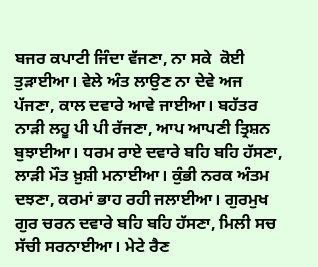ਬਜਰ ਕਪਾਟੀ ਜਿੰਦਾ ਵੱਜਣਾ, ਨਾ ਸਕੇ  ਕੋਈ ਤੁੜਾਈਆ। ਵੇਲੇ ਅੰਤ ਲਾਉਣ ਨਾ ਦੇਵੇ ਅਜ ਪੱਜਣਾ, ਕਾਲ ਦਵਾਰੇ ਆਵੇ ਜਾਈਆ। ਬਹੱਤਰ ਨਾੜੀ ਲਹੂ ਪੀ ਪੀ ਰੱਜਣਾ, ਆਪ ਆਪਣੀ ਤ੍ਰਿਸ਼ਨ ਬੁਝਾਈਆ। ਧਰਮ ਰਾਏ ਦਵਾਰੇ ਬਹਿ ਬਹਿ ਹੱਸਣਾ, ਲਾੜੀ ਮੌਤ ਖ਼ੁਸ਼ੀ ਮਨਾਈਆ। ਕੁੰਭੀ ਨਰਕ ਅੰਤਮ ਦਝਣਾ, ਕਰਮਾਂ ਭਾਹ ਰਹੀ ਜਲਾਈਆ। ਗੁਰਮੁਖ ਗੁਰ ਚਰਨ ਦਵਾਰੇ ਬਹਿ ਬਹਿ ਹੱਸਣਾ, ਮਿਲੀ ਸਚ ਸੱਚੀ ਸਰਨਾਈਆ। ਮੇਟੇ ਰੈਣ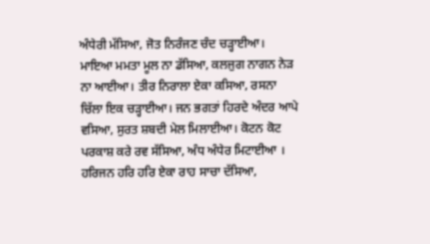ਅੰਧੇਰੀ ਮੱਸਿਆ, ਜੋਤ ਨਿਰੰਜਣ ਚੰਦ ਚੜ੍ਹਾਈਆ। ਮਾਇਆ ਮਮਤਾ ਮੂਲ ਨਾ ਡੱਸਿਆ, ਕਲਜੁਗ ਨਾਗਨ ਨੇੜ ਨਾ ਆਈਆ। ਤੀਰ ਨਿਰਾਲਾ ਏਕਾ ਕਸਿਆ, ਰਸਨਾ ਚਿੱਲਾ ਇਕ ਚੜ੍ਹਾਈਆ। ਜਨ ਭਗਤਾਂ ਹਿਰਦੇ ਅੰਦਰ ਆਪੇ ਵਸਿਆ, ਸੁਰਤ ਸ਼ਬਦੀ ਮੇਲ ਮਿਲਾਈਆ। ਕੋਟਨ ਕੋਟ ਪਰਕਾਸ਼ ਕਰੇ ਰਵ ਸੱਸਿਆ, ਅੰਧ ਅੰਧੇਰ ਮਿਟਾਈਆ । ਹਰਿਜਨ ਹਰਿ ਹਰਿ ਏਕਾ ਰਾਹ ਸਾਚਾ ਦੱਸਿਆ,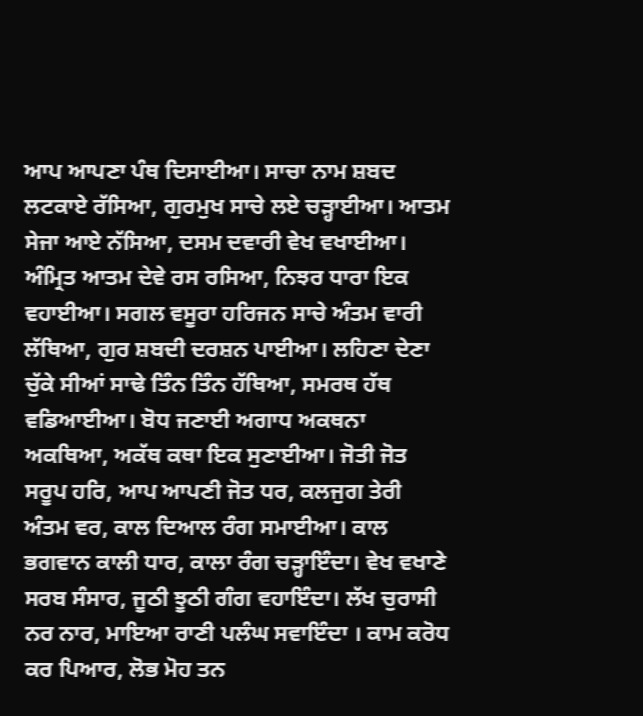ਆਪ ਆਪਣਾ ਪੰਥ ਦਿਸਾਈਆ। ਸਾਚਾ ਨਾਮ ਸ਼ਬਦ ਲਟਕਾਏ ਰੱਸਿਆ, ਗੁਰਮੁਖ ਸਾਚੇ ਲਏ ਚੜ੍ਹਾਈਆ। ਆਤਮ ਸੇਜਾ ਆਏ ਨੱਸਿਆ, ਦਸਮ ਦਵਾਰੀ ਵੇਖ ਵਖਾਈਆ। ਅੰਮ੍ਰਿਤ ਆਤਮ ਦੇਵੇ ਰਸ ਰਸਿਆ, ਨਿਝਰ ਧਾਰਾ ਇਕ ਵਹਾਈਆ। ਸਗਲ ਵਸੂਰਾ ਹਰਿਜਨ ਸਾਚੇ ਅੰਤਮ ਵਾਰੀ ਲੱਥਿਆ, ਗੁਰ ਸ਼ਬਦੀ ਦਰਸ਼ਨ ਪਾਈਆ। ਲਹਿਣਾ ਦੇਣਾ ਚੁੱਕੇ ਸੀਆਂ ਸਾਢੇ ਤਿੰਨ ਤਿੰਨ ਹੱਥਿਆ, ਸਮਰਥ ਹੱਥ ਵਡਿਆਈਆ। ਬੋਧ ਜਣਾਈ ਅਗਾਧ ਅਕਥਨਾ ਅਕਥਿਆ, ਅਕੱਥ ਕਥਾ ਇਕ ਸੁਣਾਈਆ। ਜੋਤੀ ਜੋਤ ਸਰੂਪ ਹਰਿ, ਆਪ ਆਪਣੀ ਜੋਤ ਧਰ, ਕਲਜੁਗ ਤੇਰੀ ਅੰਤਮ ਵਰ, ਕਾਲ ਦਿਆਲ ਰੰਗ ਸਮਾਈਆ। ਕਾਲ ਭਗਵਾਨ ਕਾਲੀ ਧਾਰ, ਕਾਲਾ ਰੰਗ ਚੜ੍ਹਾਇੰਦਾ। ਵੇਖ ਵਖਾਣੇ ਸਰਬ ਸੰਸਾਰ, ਜੂਠੀ ਝੂਠੀ ਗੰਗ ਵਹਾਇੰਦਾ। ਲੱਖ ਚੁਰਾਸੀ ਨਰ ਨਾਰ, ਮਾਇਆ ਰਾਣੀ ਪਲੰਘ ਸਵਾਇੰਦਾ । ਕਾਮ ਕਰੋਧ ਕਰ ਪਿਆਰ, ਲੋਭ ਮੋਹ ਤਨ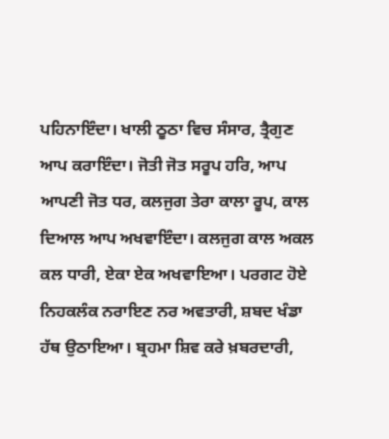ਪਹਿਨਾਇੰਦਾ। ਖਾਲੀ ਠੂਠਾ ਵਿਚ ਸੰਸਾਰ, ਤ੍ਰੈਗੁਣ ਆਪ ਕਰਾਇੰਦਾ। ਜੋਤੀ ਜੋਤ ਸਰੂਪ ਹਰਿ, ਆਪ ਆਪਣੀ ਜੋਤ ਧਰ, ਕਲਜੁਗ ਤੇਰਾ ਕਾਲਾ ਰੂਪ, ਕਾਲ ਦਿਆਲ ਆਪ ਅਖਵਾਇੰਦਾ। ਕਲਜੁਗ ਕਾਲ ਅਕਲ ਕਲ ਧਾਰੀ, ਏਕਾ ਏਕ ਅਖਵਾਇਆ। ਪਰਗਟ ਹੋਏ ਨਿਹਕਲੰਕ ਨਰਾਇਣ ਨਰ ਅਵਤਾਰੀ, ਸ਼ਬਦ ਖੰਡਾ ਹੱਥ ਉਠਾਇਆ। ਬ੍ਰਹਮਾ ਸ਼ਿਵ ਕਰੇ ਖ਼ਬਰਦਾਰੀ,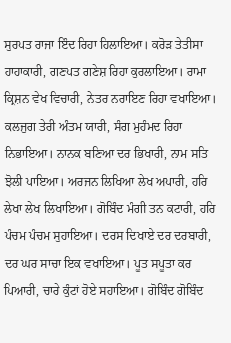ਸੁਰਪਤ ਰਾਜਾ ਇੰਦ ਰਿਹਾ ਹਿਲਾਇਆ। ਕਰੋੜ ਤੇਤੀਸਾ ਹਾਹਾਕਾਰੀ, ਗਣਪਤ ਗਣੇਸ਼ ਰਿਹਾ ਕੁਰਲਾਇਆ। ਰਾਮਾ ਕ੍ਰਿਸ਼ਨ ਵੇਖ ਵਿਚਾਰੀ, ਨੇਤਰ ਨਰਾਇਣ ਰਿਹਾ ਵਖਾਇਆ। ਕਲਜੁਗ ਤੇਰੀ ਅੰਤਮ ਯਾਰੀ, ਸੰਗ ਮੁਹੰਮਦ ਰਿਹਾ ਨਿਭਾਇਆ। ਨਾਨਕ ਬਣਿਆ ਦਰ ਭਿਖਾਰੀ, ਨਾਮ ਸਤਿ ਝੋਲੀ ਪਾਇਆ। ਅਰਜਨ ਲਿਖਿਆ ਲੇਖ ਅਪਾਰੀ, ਹਰਿ ਲੇਖਾ ਲੇਖ ਲਿਖਾਇਆ। ਗੋਬਿੰਦ ਮੰਗੀ ਤਨ ਕਟਾਰੀ, ਹਰਿ ਪੰਚਮ ਪੰਚਮ ਸੁਹਾਇਆ। ਦਰਸ ਦਿਖਾਏ ਦਰ ਦਰਬਾਰੀ, ਦਰ ਘਰ ਸਾਚਾ ਇਕ ਵਖਾਇਆ। ਪੂਤ ਸਪੂਤਾ ਕਰ ਪਿਆਰੀ, ਚਾਰੇ ਕੁੰਟਾਂ ਹੋਏ ਸਹਾਇਆ। ਗੋਬਿੰਦ ਗੋਬਿੰਦ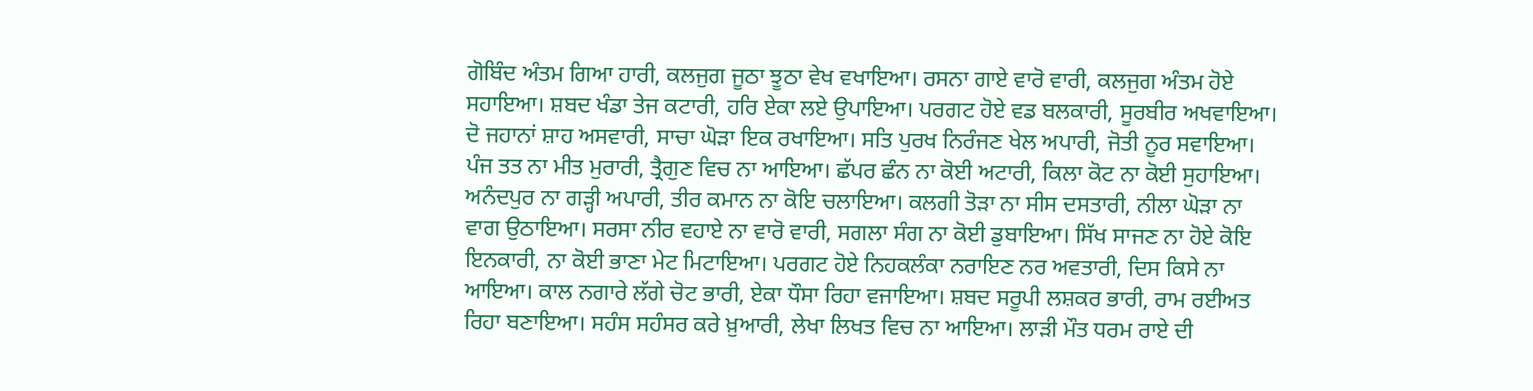ਗੋਬਿੰਦ ਅੰਤਮ ਗਿਆ ਹਾਰੀ, ਕਲਜੁਗ ਜੂਠਾ ਝੂਠਾ ਵੇਖ ਵਖਾਇਆ। ਰਸਨਾ ਗਾਏ ਵਾਰੋ ਵਾਰੀ, ਕਲਜੁਗ ਅੰਤਮ ਹੋਏ ਸਹਾਇਆ। ਸ਼ਬਦ ਖੰਡਾ ਤੇਜ ਕਟਾਰੀ, ਹਰਿ ਏਕਾ ਲਏ ਉਪਾਇਆ। ਪਰਗਟ ਹੋਏ ਵਡ ਬਲਕਾਰੀ, ਸੂਰਬੀਰ ਅਖਵਾਇਆ। ਦੋ ਜਹਾਨਾਂ ਸ਼ਾਹ ਅਸਵਾਰੀ, ਸਾਚਾ ਘੋੜਾ ਇਕ ਰਖਾਇਆ। ਸਤਿ ਪੁਰਖ ਨਿਰੰਜਣ ਖੇਲ ਅਪਾਰੀ, ਜੋਤੀ ਨੂਰ ਸਵਾਇਆ। ਪੰਜ ਤਤ ਨਾ ਮੀਤ ਮੁਰਾਰੀ, ਤ੍ਰੈਗੁਣ ਵਿਚ ਨਾ ਆਇਆ। ਛੱਪਰ ਛੰਨ ਨਾ ਕੋਈ ਅਟਾਰੀ, ਕਿਲਾ ਕੋਟ ਨਾ ਕੋਈ ਸੁਹਾਇਆ। ਅਨੰਦਪੁਰ ਨਾ ਗੜ੍ਹੀ ਅਪਾਰੀ, ਤੀਰ ਕਮਾਨ ਨਾ ਕੋਇ ਚਲਾਇਆ। ਕਲਗੀ ਤੋੜਾ ਨਾ ਸੀਸ ਦਸਤਾਰੀ, ਨੀਲਾ ਘੋੜਾ ਨਾ ਵਾਗ ਉਠਾਇਆ। ਸਰਸਾ ਨੀਰ ਵਹਾਏ ਨਾ ਵਾਰੋ ਵਾਰੀ, ਸਗਲਾ ਸੰਗ ਨਾ ਕੋਈ ਡੁਬਾਇਆ। ਸਿੱਖ ਸਾਜਣ ਨਾ ਹੋਏ ਕੋਇ ਇਨਕਾਰੀ, ਨਾ ਕੋਈ ਭਾਣਾ ਮੇਟ ਮਿਟਾਇਆ। ਪਰਗਟ ਹੋਏ ਨਿਹਕਲੰਕਾ ਨਰਾਇਣ ਨਰ ਅਵਤਾਰੀ, ਦਿਸ ਕਿਸੇ ਨਾ ਆਇਆ। ਕਾਲ ਨਗਾਰੇ ਲੱਗੇ ਚੋਟ ਭਾਰੀ, ਏਕਾ ਧੌਸਾ ਰਿਹਾ ਵਜਾਇਆ। ਸ਼ਬਦ ਸਰੂਪੀ ਲਸ਼ਕਰ ਭਾਰੀ, ਰਾਮ ਰਈਅਤ ਰਿਹਾ ਬਣਾਇਆ। ਸਹੰਸ ਸਹੰਸਰ ਕਰੇ ਖ਼ੁਆਰੀ, ਲੇਖਾ ਲਿਖਤ ਵਿਚ ਨਾ ਆਇਆ। ਲਾੜੀ ਮੌਤ ਧਰਮ ਰਾਏ ਦੀ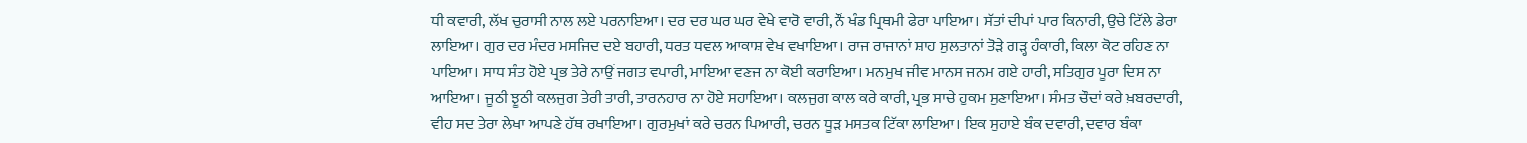ਧੀ ਕਵਾਰੀ, ਲੱਖ ਚੁਰਾਸੀ ਨਾਲ ਲਏ ਪਰਨਾਇਆ। ਦਰ ਦਰ ਘਰ ਘਰ ਵੇਖੇ ਵਾਰੋ ਵਾਰੀ, ਨੌਂ ਖੰਡ ਪ੍ਰਿਥਮੀ ਫੇਰਾ ਪਾਇਆ। ਸੱਤਾਂ ਦੀਪਾਂ ਪਾਰ ਕਿਨਾਰੀ, ਉਚੇ ਟਿੱਲੇ ਡੇਰਾ ਲਾਇਆ। ਗੁਰ ਦਰ ਮੰਦਰ ਮਸਜਿਦ ਦਏ ਬਹਾਰੀ, ਧਰਤ ਧਵਲ ਆਕਾਸ਼ ਵੇਖ ਵਖਾਇਆ। ਰਾਜ ਰਾਜਾਨਾਂ ਸ਼ਾਹ ਸੁਲਤਾਨਾਂ ਤੋੜੇ ਗੜ੍ਹ ਹੰਕਾਰੀ, ਕਿਲਾ ਕੋਟ ਰਹਿਣ ਨਾ ਪਾਇਆ। ਸਾਧ ਸੰਤ ਹੋਏ ਪ੍ਰਭ ਤੇਰੇ ਨਾਉਂ ਜਗਤ ਵਪਾਰੀ, ਮਾਇਆ ਵਣਜ ਨਾ ਕੋਈ ਕਰਾਇਆ। ਮਨਮੁਖ ਜੀਵ ਮਾਨਸ ਜਨਮ ਗਏ ਹਾਰੀ, ਸਤਿਗੁਰ ਪੂਰਾ ਦਿਸ ਨਾ ਆਇਆ। ਜੂਠੀ ਝੂਠੀ ਕਲਜੁਗ ਤੇਰੀ ਤਾਰੀ, ਤਾਰਨਹਾਰ ਨਾ ਹੋਏ ਸਹਾਇਆ। ਕਲਜੁਗ ਕਾਲ ਕਰੇ ਕਾਰੀ, ਪ੍ਰਭ ਸਾਚੇ ਹੁਕਮ ਸੁਣਾਇਆ। ਸੰਮਤ ਚੌਦਾਂ ਕਰੇ ਖ਼ਬਰਦਾਰੀ, ਵੀਹ ਸਦ ਤੇਰਾ ਲੇਖਾ ਆਪਣੇ ਹੱਥ ਰਖਾਇਆ। ਗੁਰਮੁਖਾਂ ਕਰੇ ਚਰਨ ਪਿਆਰੀ, ਚਰਨ ਧੂੜ ਮਸਤਕ ਟਿੱਕਾ ਲਾਇਆ। ਇਕ ਸੁਹਾਏ ਬੰਕ ਦਵਾਰੀ, ਦਵਾਰ ਬੰਕਾ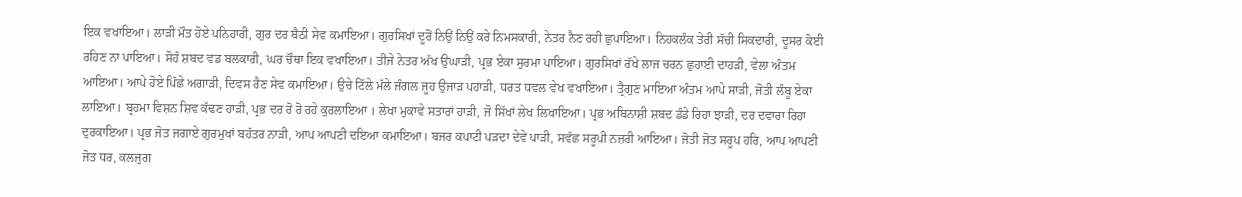ਇਕ ਵਖਾਇਆ। ਲਾੜੀ ਮੌਤ ਹੋਏ ਪਨਿਹਾਰੀ, ਗੁਰ ਦਰ ਬੈਠੀ ਸੇਵ ਕਮਾਇਆ। ਗੁਰਸਿਖਾਂ ਦੂਰੋਂ ਨਿਉਂ ਨਿਉਂ ਕਰੇ ਨਿਮਸਕਾਰੀ, ਨੇਤਰ ਨੈਣ ਰਹੀ ਛੁਪਾਇਆ। ਨਿਹਕਲੰਕ ਤੇਰੀ ਸੱਚੀ ਸਿਕਦਾਰੀ, ਦੂਸਰ ਕੋਈ ਰਹਿਣ ਨਾ ਪਾਇਆ। ਸੋਹੰ ਸ਼ਬਦ ਵਡ ਬਲਕਾਰੀ, ਘਰ ਚੌਥਾ ਇਕ ਵਖਾਇਆ। ਤੀਜੇ ਨੇਤਰ ਅੱਖ ਉਘਾੜੀ, ਪ੍ਰਭ ਏਕਾ ਸੁਰਮਾ ਪਾਇਆ। ਗੁਰਸਿਖਾਂ ਰੱਖੇ ਲਾਜ ਚਰਨ ਛੁਹਾਈ ਦਾਹੜੀ, ਵੇਲਾ ਅੰਤਮ ਆਇਆ। ਆਪੇ ਹੋਏ ਪਿੱਛੇ ਅਗਾੜੀ, ਦਿਵਸ ਰੈਣ ਸੇਵ ਕਮਾਇਆ। ਉਚੇ ਟਿੱਲੇ ਮੱਲੇ ਜੰਗਲ ਜੂਹ ਉਜਾੜ ਪਹਾੜੀ, ਧਰਤ ਧਵਲ ਵੇਖ ਵਖਾਇਆ। ਤ੍ਰੈਗੁਣ ਮਾਇਆ ਅੰਤਮ ਆਪੇ ਸਾੜੀ, ਜੋਤੀ ਲੰਬੂ ਏਕਾ ਲਾਇਆ। ਬ੍ਰਹਮਾ ਵਿਸ਼ਨ ਸ਼ਿਵ ਕੱਢਣ ਹਾੜੀ, ਪ੍ਰਭ ਦਰ ਰੋ ਰੋ ਰਹੇ ਕੁਰਲਾਇਆ । ਲੇਖਾ ਮੁਕਾਵੇ ਸਤਾਰਾਂ ਹਾੜੀ, ਜੋ ਸਿੱਖਾਂ ਲੇਖ ਲਿਖਾਇਆ। ਪ੍ਰਭ ਅਬਿਨਾਸ਼ੀ ਸ਼ਬਦ ਡੰਡੇ ਰਿਹਾ ਝਾੜੀ, ਦਰ ਦਵਾਰਾ ਰਿਹਾ ਦੁਰਕਾਇਆ। ਪ੍ਰਭ ਜੋਤ ਜਗਾਏ ਗੁਰਮੁਖਾਂ ਬਹੱਤਰ ਨਾੜੀ, ਆਪ ਆਪਣੀ ਦਇਆ ਕਮਾਇਆ। ਬਜਰ ਕਪਾਟੀ ਪੜਦਾ ਦੇਵੇ ਪਾੜੀ, ਸਵੱਛ ਸਰੂਪੀ ਨਜ਼ਰੀ ਆਇਆ। ਜੋਤੀ ਜੋਤ ਸਰੂਪ ਹਰਿ, ਆਪ ਆਪਣੀ ਜੋਤ ਧਰ, ਕਲਜੁਗ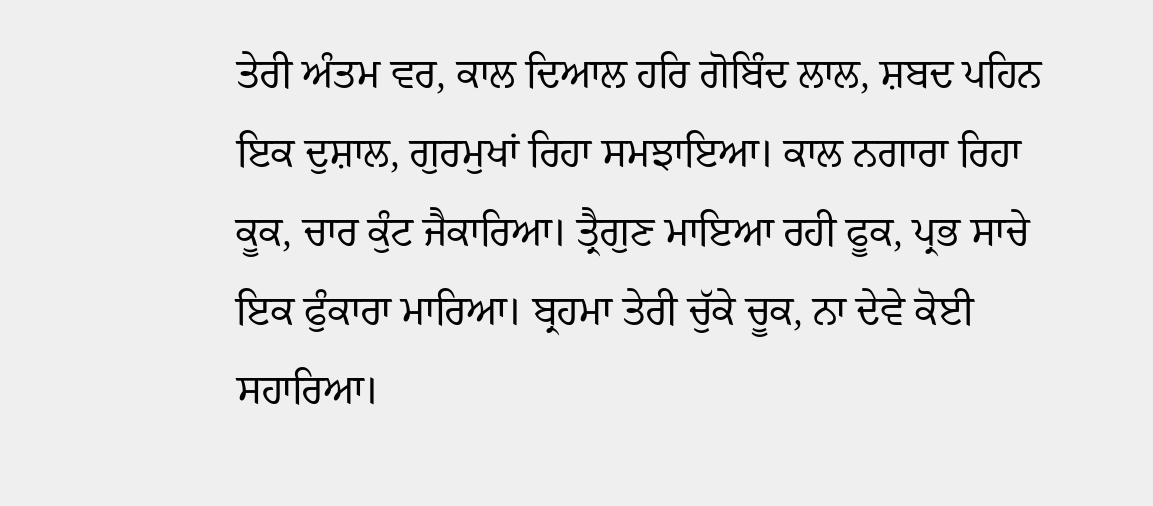ਤੇਰੀ ਅੰਤਮ ਵਰ, ਕਾਲ ਦਿਆਲ ਹਰਿ ਗੋਬਿੰਦ ਲਾਲ, ਸ਼ਬਦ ਪਹਿਨ ਇਕ ਦੁਸ਼ਾਲ, ਗੁਰਮੁਖਾਂ ਰਿਹਾ ਸਮਝਾਇਆ। ਕਾਲ ਨਗਾਰਾ ਰਿਹਾ ਕੂਕ, ਚਾਰ ਕੁੰਟ ਜੈਕਾਰਿਆ। ਤ੍ਰੈਗੁਣ ਮਾਇਆ ਰਹੀ ਫੂਕ, ਪ੍ਰਭ ਸਾਚੇ ਇਕ ਫੁੰਕਾਰਾ ਮਾਰਿਆ। ਬ੍ਰਹਮਾ ਤੇਰੀ ਚੁੱਕੇ ਚੂਕ, ਨਾ ਦੇਵੇ ਕੋਈ ਸਹਾਰਿਆ।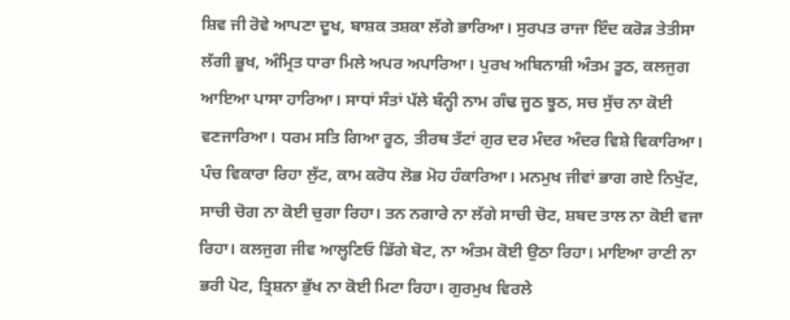ਸ਼ਿਵ ਜੀ ਰੋਵੇ ਆਪਣਾ ਦੂਖ, ਬਾਸ਼ਕ ਤਸ਼ਕਾ ਲੱਗੇ ਭਾਰਿਆ। ਸੁਰਪਤ ਰਾਜਾ ਇੰਦ ਕਰੋੜ ਤੇਤੀਸਾ ਲੱਗੀ ਭੂਖ, ਅੰਮ੍ਰਿਤ ਧਾਰਾ ਮਿਲੇ ਅਪਰ ਅਪਾਰਿਆ। ਪੁਰਖ ਅਬਿਨਾਸ਼ੀ ਅੰਤਮ ਤੂਠ, ਕਲਜੁਗ ਆਇਆ ਪਾਸਾ ਹਾਰਿਆ। ਸਾਧਾਂ ਸੰਤਾਂ ਪੱਲੇ ਬੰਨ੍ਹੀ ਨਾਮ ਗੰਢ ਜੂਠ ਝੂਠ, ਸਚ ਸੁੱਚ ਨਾ ਕੋਈ ਵਣਜਾਰਿਆ। ਧਰਮ ਸਤਿ ਗਿਆ ਰੂਠ, ਤੀਰਥ ਤੱਟਾਂ ਗੁਰ ਦਰ ਮੰਦਰ ਅੰਦਰ ਵਿਸ਼ੇ ਵਿਕਾਰਿਆ। ਪੰਚ ਵਿਕਾਰਾ ਰਿਹਾ ਲੁੱਟ, ਕਾਮ ਕਰੋਧ ਲੋਭ ਮੋਹ ਹੰਕਾਰਿਆ। ਮਨਮੁਖ ਜੀਵਾਂ ਭਾਗ ਗਏ ਨਿਖੁੱਟ, ਸਾਚੀ ਚੋਗ ਨਾ ਕੋਈ ਚੁਗਾ ਰਿਹਾ। ਤਨ ਨਗਾਰੇ ਨਾ ਲੱਗੇ ਸਾਚੀ ਚੋਟ, ਸ਼ਬਦ ਤਾਲ ਨਾ ਕੋਈ ਵਜਾ ਰਿਹਾ। ਕਲਜੁਗ ਜੀਵ ਆਲ੍ਹਣਿਓ ਡਿੱਗੇ ਬੋਟ, ਨਾ ਅੰਤਮ ਕੋਈ ਉਠਾ ਰਿਹਾ। ਮਾਇਆ ਰਾਣੀ ਨਾ ਭਰੀ ਪੋਟ, ਤ੍ਰਿਸ਼ਨਾ ਭੁੱਖ ਨਾ ਕੋਈ ਮਿਟਾ ਰਿਹਾ। ਗੁਰਮੁਖ ਵਿਰਲੇ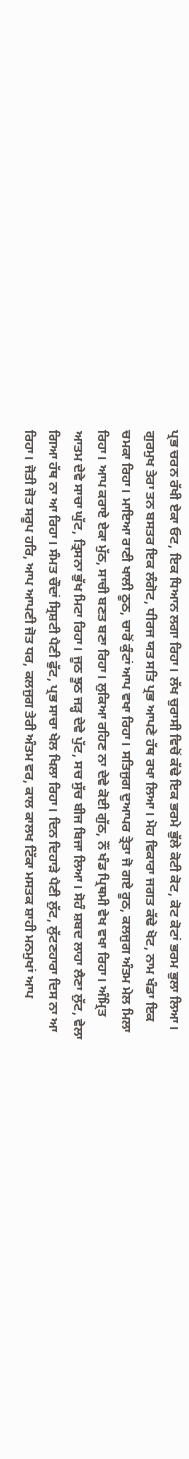ਪ੍ਰਭ ਚਰਨ ਰੱਖੀ ਏਕਾ ਓਟ, ਇਕ ਧਿਆਨ ਲਗਾ ਰਿਹਾ। ਲੱਖ ਚੁਰਾਸੀ ਵਿਚੋਂ ਕੱਢੇ ਇਕ ਭਰਮੇ ਭੁੱਲੇ ਕੋਟੀ ਕੋਟ, ਕੋਟ ਕੋਟਾਂ ਭਰਮ ਭੁਲਾ ਲਿਆ। ਗੁਰਮੁਖ ਤੇਰਾ ਤਨ ਬਸਤਰ ਇਕ ਲੰਗੋਟ, ਧੀਰਜ ਯਤ ਸਤਿ ਪ੍ਰਭ ਆਪਣੇ ਹੱਥ ਰਖਾ ਲਿਆ। ਮੋਹ ਵਿਕਾਰਾ ਜਗਤ ਕੱਢੇ ਖੋਟ, ਨਾਮ ਖੰਡਾ ਇਕ ਚਮਕਾ ਰਿਹਾ। ਮਾਇਆ ਰਾਣੀ ਖਾਲੀ ਠੂਠ, ਚਾਰੋਂ ਕੁੰਟਾਂ ਆਪ ਵਖਾ ਰਿਹਾ। ਸਤਿਜੁਗ ਦੁਆਪਰ ਤ੍ਰੇਤਾ ਜੋ ਗਏ ਰੂਠ, ਕਲਜੁਗ ਅੰਤਮ ਮੇਲ ਮਿਲਾ ਰਿਹਾ। ਆਪ ਕਰਾਏ ਏਕਾ ਮੁੱਠ, ਸਾਚੀ ਬਣਤ ਬਣਾ ਰਿਹਾ। ਲੁਕਿਆ ਰਹਿਣ ਨਾ ਦੇਵੇ ਕੋਈ ਗੁੱਠ, ਨੌਂ ਖੰਡ ਪ੍ਰਿਥਮੀ ਵੇਖ ਵਖਾ ਰਿਹਾ। ਅੰਮ੍ਰਿਤ ਆਤਮ ਦੇਵੇ ਸਾਚਾ ਘੁੱਟ, ਤ੍ਰਿਸਨਾ ਭੁੱਖ ਮਿਟਾ ਰਿਹਾ। ਜੂਠ ਝੂਠ ਜੜ੍ਹ ਦੇਵੇ ਪੁੱਟ, ਸਚ ਸੁੱਚ ਬੀਜ ਬਿਜਾ ਲਿਆ। ਸੋਹੰ ਸ਼ਬਦ ਲਾਹਾ ਲੈਣਾ ਲੁੱਟ, ਵੇਲਾ ਗਿਆ ਹੱਥ ਨਾ ਆ ਰਿਹਾ। ਸੰਮਤ ਚੌਦਾਂ ਸ੍ਰਿਸ਼ਟੀ ਪੈਣੀ ਫੁੱਟ, ਪ੍ਰਭ ਸਾਚਾ ਖੇਲ ਖਿਲਾ ਰਿਹਾ। ਦਿਨ ਦਿਹਾੜੇ ਪੈਣੀ ਲੁੱਟ, ਲੁੱਟਣਹਾਰਾ ਦਿਸ ਨਾ ਆ ਰਿਹਾ। ਜੋਤੀ ਜੋਤ ਸਰੂਪ ਹਰਿ, ਆਪ ਆਪਣੀ ਜੋਤ ਧਰ, ਕਲਜੁਗ ਤੇਰੀ ਅੰਤਮ ਵਰ, ਕਾਲ ਕਾਲਖ ਟਿੱਕਾ ਮਸਤਕ ਸ਼ਾਹੀ ਮਨਮੁਖਾਂ ਆਪ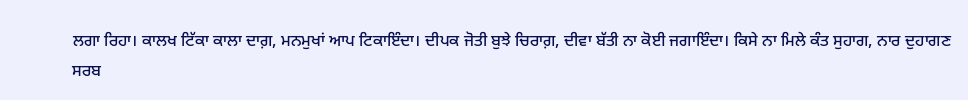ਲਗਾ ਰਿਹਾ। ਕਾਲਖ ਟਿੱਕਾ ਕਾਲਾ ਦਾਗ਼, ਮਨਮੁਖਾਂ ਆਪ ਟਿਕਾਇੰਦਾ। ਦੀਪਕ ਜੋਤੀ ਬੁਝੇ ਚਿਰਾਗ਼, ਦੀਵਾ ਬੱਤੀ ਨਾ ਕੋਈ ਜਗਾਇੰਦਾ। ਕਿਸੇ ਨਾ ਮਿਲੇ ਕੰਤ ਸੁਹਾਗ, ਨਾਰ ਦੁਹਾਗਣ ਸਰਬ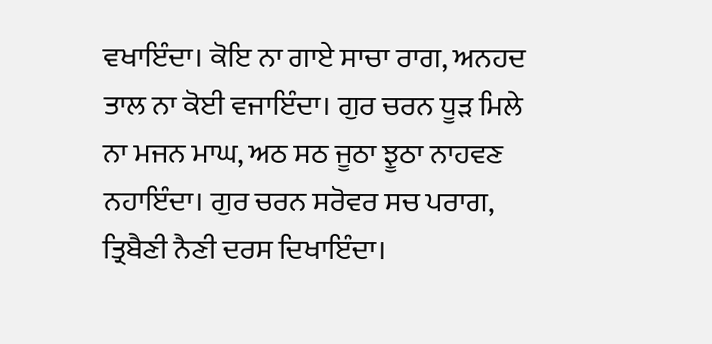ਵਖਾਇੰਦਾ। ਕੋਇ ਨਾ ਗਾਏ ਸਾਚਾ ਰਾਗ, ਅਨਹਦ ਤਾਲ ਨਾ ਕੋਈ ਵਜਾਇੰਦਾ। ਗੁਰ ਚਰਨ ਧੂੜ ਮਿਲੇ ਨਾ ਮਜਨ ਮਾਘ, ਅਠ ਸਠ ਜੂਠਾ ਝੂਠਾ ਨਾਹਵਣ ਨਹਾਇੰਦਾ। ਗੁਰ ਚਰਨ ਸਰੋਵਰ ਸਚ ਪਰਾਗ, ਤ੍ਰਿਬੈਣੀ ਨੈਣੀ ਦਰਸ ਦਿਖਾਇੰਦਾ।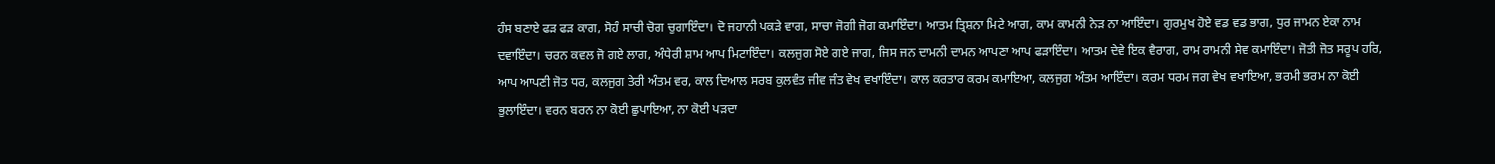ਹੰਸ ਬਣਾਏ ਫੜ ਫੜ ਕਾਗ, ਸੋਹੰ ਸਾਚੀ ਚੋਗ ਚੁਗਾਇੰਦਾ। ਦੋ ਜਹਾਨੀ ਪਕੜੇ ਵਾਗ, ਸਾਚਾ ਜੋਗੀ ਜੋਗ ਕਮਾਇੰਦਾ। ਆਤਮ ਤ੍ਰਿਸ਼ਨਾ ਮਿਟੇ ਆਗ, ਕਾਮ ਕਾਮਨੀ ਨੇੜ ਨਾ ਆਇੰਦਾ। ਗੁਰਮੁਖ ਹੋਏ ਵਡ ਵਡ ਭਾਗ, ਧੁਰ ਜਾਮਨ ਏਕਾ ਨਾਮ ਦਵਾਇੰਦਾ। ਚਰਨ ਕਵਲ ਜੋ ਗਏ ਲਾਗ, ਅੰਧੇਰੀ ਸ਼ਾਮ ਆਪ ਮਿਟਾਇੰਦਾ। ਕਲਜੁਗ ਸੋਏ ਗਏ ਜਾਗ, ਜਿਸ ਜਨ ਦਾਮਨੀ ਦਾਮਨ ਆਪਣਾ ਆਪ ਫੜਾਇੰਦਾ। ਆਤਮ ਦੇਵੇ ਇਕ ਵੈਰਾਗ, ਰਾਮ ਰਾਮਨੀ ਸੇਵ ਕਮਾਇੰਦਾ। ਜੋਤੀ ਜੋਤ ਸਰੂਪ ਹਰਿ, ਆਪ ਆਪਣੀ ਜੋਤ ਧਰ, ਕਲਜੁਗ ਤੇਰੀ ਅੰਤਮ ਵਰ, ਕਾਲ ਦਿਆਲ ਸਰਬ ਕੁਲਵੰਤ ਜੀਵ ਜੰਤ ਵੇਖ ਵਖਾਇੰਦਾ। ਕਾਲ ਕਰਤਾਰ ਕਰਮ ਕਮਾਇਆ, ਕਲਜੁਗ ਅੰਤਮ ਆਇੰਦਾ। ਕਰਮ ਧਰਮ ਜਗ ਵੇਖ ਵਖਾਇਆ, ਭਰਮੀ ਭਰਮ ਨਾ ਕੋਈ ਭੁਲਾਇੰਦਾ। ਵਰਨ ਬਰਨ ਨਾ ਕੋਈ ਛੁਪਾਇਆ, ਨਾ ਕੋਈ ਪੜਦਾ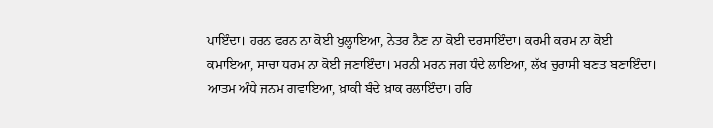ਪਾਇੰਦਾ। ਹਰਨ ਫਰਨ ਨਾ ਕੋਈ ਖੁਲ੍ਹਾਇਆ, ਨੇਤਰ ਨੈਣ ਨਾ ਕੋਈ ਦਰਸਾਇੰਦਾ। ਕਰਮੀ ਕਰਮ ਨਾ ਕੋਈ ਕਮਾਇਆ, ਸਾਚਾ ਧਰਮ ਨਾ ਕੋਈ ਜਣਾਇੰਦਾ। ਮਰਨੀ ਮਰਨ ਜਗ ਧੰਦੇ ਲਾਇਆ, ਲੱਖ ਚੁਰਾਸੀ ਬਣਤ ਬਣਾਇੰਦਾ। ਆਤਮ ਅੰਧੇ ਜਨਮ ਗਵਾਇਆ, ਖ਼ਾਕੀ ਬੰਦੇ ਖ਼ਾਕ ਰਲਾਇੰਦਾ। ਹਰਿ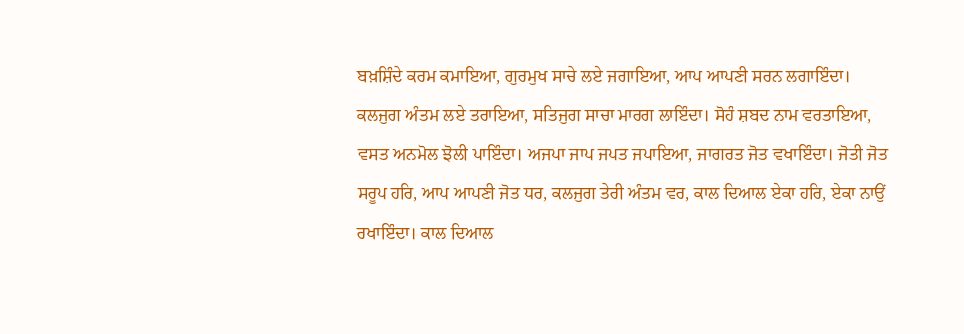ਬਖ਼ਸ਼ਿੰਦੇ ਕਰਮ ਕਮਾਇਆ, ਗੁਰਮੁਖ ਸਾਚੇ ਲਏ ਜਗਾਇਆ, ਆਪ ਆਪਣੀ ਸਰਨ ਲਗਾਇੰਦਾ। ਕਲਜੁਗ ਅੰਤਮ ਲਏ ਤਰਾਇਆ, ਸਤਿਜੁਗ ਸਾਚਾ ਮਾਰਗ ਲਾਇੰਦਾ। ਸੋਹੰ ਸ਼ਬਦ ਨਾਮ ਵਰਤਾਇਆ, ਵਸਤ ਅਨਮੋਲ ਝੋਲੀ ਪਾਇੰਦਾ। ਅਜਪਾ ਜਾਪ ਜਪਤ ਜਪਾਇਆ, ਜਾਗਰਤ ਜੋਤ ਵਖਾਇੰਦਾ। ਜੋਤੀ ਜੋਤ ਸਰੂਪ ਹਰਿ, ਆਪ ਆਪਣੀ ਜੋਤ ਧਰ, ਕਲਜੁਗ ਤੇਰੀ ਅੰਤਮ ਵਰ, ਕਾਲ ਦਿਆਲ ਏਕਾ ਹਰਿ, ਏਕਾ ਨਾਉਂ ਰਖਾਇੰਦਾ। ਕਾਲ ਦਿਆਲ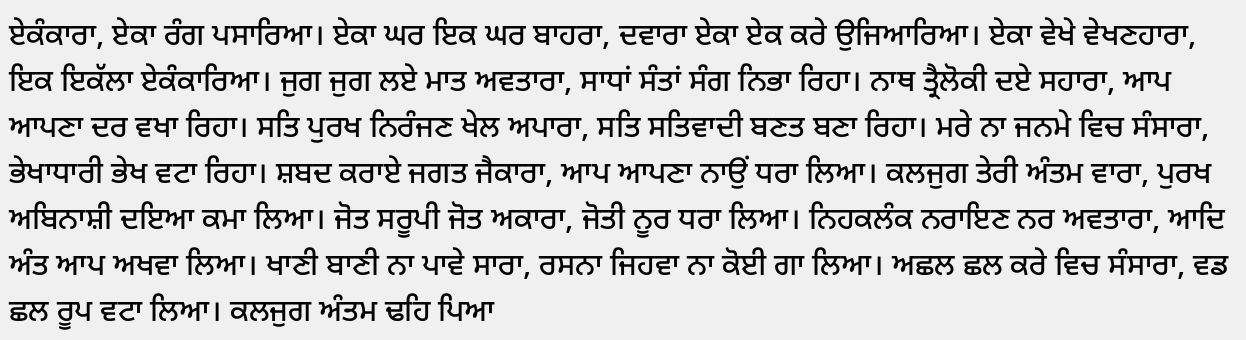ਏਕੰਕਾਰਾ, ਏਕਾ ਰੰਗ ਪਸਾਰਿਆ। ਏਕਾ ਘਰ ਇਕ ਘਰ ਬਾਹਰਾ, ਦਵਾਰਾ ਏਕਾ ਏਕ ਕਰੇ ਉਜਿਆਰਿਆ। ਏਕਾ ਵੇਖੇ ਵੇਖਣਹਾਰਾ, ਇਕ ਇਕੱਲਾ ਏਕੰਕਾਰਿਆ। ਜੁਗ ਜੁਗ ਲਏ ਮਾਤ ਅਵਤਾਰਾ, ਸਾਧਾਂ ਸੰਤਾਂ ਸੰਗ ਨਿਭਾ ਰਿਹਾ। ਨਾਥ ਤ੍ਰੈਲੋਕੀ ਦਏ ਸਹਾਰਾ, ਆਪ ਆਪਣਾ ਦਰ ਵਖਾ ਰਿਹਾ। ਸਤਿ ਪੁਰਖ ਨਿਰੰਜਣ ਖੇਲ ਅਪਾਰਾ, ਸਤਿ ਸਤਿਵਾਦੀ ਬਣਤ ਬਣਾ ਰਿਹਾ। ਮਰੇ ਨਾ ਜਨਮੇ ਵਿਚ ਸੰਸਾਰਾ, ਭੇਖਾਧਾਰੀ ਭੇਖ ਵਟਾ ਰਿਹਾ। ਸ਼ਬਦ ਕਰਾਏ ਜਗਤ ਜੈਕਾਰਾ, ਆਪ ਆਪਣਾ ਨਾਉਂ ਧਰਾ ਲਿਆ। ਕਲਜੁਗ ਤੇਰੀ ਅੰਤਮ ਵਾਰਾ, ਪੁਰਖ ਅਬਿਨਾਸ਼ੀ ਦਇਆ ਕਮਾ ਲਿਆ। ਜੋਤ ਸਰੂਪੀ ਜੋਤ ਅਕਾਰਾ, ਜੋਤੀ ਨੂਰ ਧਰਾ ਲਿਆ। ਨਿਹਕਲੰਕ ਨਰਾਇਣ ਨਰ ਅਵਤਾਰਾ, ਆਦਿ ਅੰਤ ਆਪ ਅਖਵਾ ਲਿਆ। ਖਾਣੀ ਬਾਣੀ ਨਾ ਪਾਵੇ ਸਾਰਾ, ਰਸਨਾ ਜਿਹਵਾ ਨਾ ਕੋਈ ਗਾ ਲਿਆ। ਅਛਲ ਛਲ ਕਰੇ ਵਿਚ ਸੰਸਾਰਾ, ਵਡ ਛਲ ਰੂਪ ਵਟਾ ਲਿਆ। ਕਲਜੁਗ ਅੰਤਮ ਢਹਿ ਪਿਆ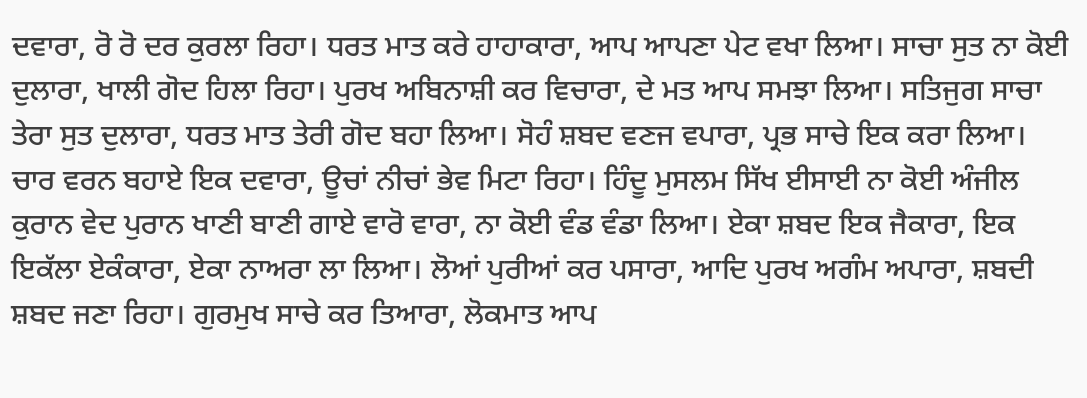ਦਵਾਰਾ, ਰੋ ਰੋ ਦਰ ਕੁਰਲਾ ਰਿਹਾ। ਧਰਤ ਮਾਤ ਕਰੇ ਹਾਹਾਕਾਰਾ, ਆਪ ਆਪਣਾ ਪੇਟ ਵਖਾ ਲਿਆ। ਸਾਚਾ ਸੁਤ ਨਾ ਕੋਈ ਦੁਲਾਰਾ, ਖਾਲੀ ਗੋਦ ਹਿਲਾ ਰਿਹਾ। ਪੁਰਖ ਅਬਿਨਾਸ਼ੀ ਕਰ ਵਿਚਾਰਾ, ਦੇ ਮਤ ਆਪ ਸਮਝਾ ਲਿਆ। ਸਤਿਜੁਗ ਸਾਚਾ ਤੇਰਾ ਸੁਤ ਦੁਲਾਰਾ, ਧਰਤ ਮਾਤ ਤੇਰੀ ਗੋਦ ਬਹਾ ਲਿਆ। ਸੋਹੰ ਸ਼ਬਦ ਵਣਜ ਵਪਾਰਾ, ਪ੍ਰਭ ਸਾਚੇ ਇਕ ਕਰਾ ਲਿਆ। ਚਾਰ ਵਰਨ ਬਹਾਏ ਇਕ ਦਵਾਰਾ, ਊਚਾਂ ਨੀਚਾਂ ਭੇਵ ਮਿਟਾ ਰਿਹਾ। ਹਿੰਦੂ ਮੁਸਲਮ ਸਿੱਖ ਈਸਾਈ ਨਾ ਕੋਈ ਅੰਜੀਲ ਕੁਰਾਨ ਵੇਦ ਪੁਰਾਨ ਖਾਣੀ ਬਾਣੀ ਗਾਏ ਵਾਰੋ ਵਾਰਾ, ਨਾ ਕੋਈ ਵੰਡ ਵੰਡਾ ਲਿਆ। ਏਕਾ ਸ਼ਬਦ ਇਕ ਜੈਕਾਰਾ, ਇਕ ਇਕੱਲਾ ਏਕੰਕਾਰਾ, ਏਕਾ ਨਾਅਰਾ ਲਾ ਲਿਆ। ਲੋਆਂ ਪੁਰੀਆਂ ਕਰ ਪਸਾਰਾ, ਆਦਿ ਪੁਰਖ ਅਗੰਮ ਅਪਾਰਾ, ਸ਼ਬਦੀ ਸ਼ਬਦ ਜਣਾ ਰਿਹਾ। ਗੁਰਮੁਖ ਸਾਚੇ ਕਰ ਤਿਆਰਾ, ਲੋਕਮਾਤ ਆਪ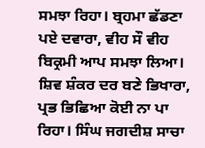ਸਮਝਾ ਰਿਹਾ। ਬ੍ਰਹਮਾ ਛੱਡਣਾ ਪਏ ਦਵਾਰਾ, ਵੀਹ ਸੌ ਵੀਹ ਬਿਕ੍ਰਮੀ ਆਪ ਸਮਝਾ ਲਿਆ। ਸ਼ਿਵ ਸ਼ੰਕਰ ਦਰ ਬਣੇ ਭਿਖਾਰਾ, ਪ੍ਰਭ ਭਿਛਿਆ ਕੋਈ ਨਾ ਪਾ ਰਿਹਾ। ਸਿੰਘ ਜਗਦੀਸ਼ ਸਾਚਾ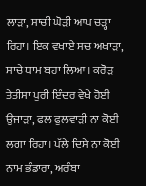ਲਾੜਾ, ਸਾਚੀ ਘੋੜੀ ਆਪ ਚੜ੍ਹਾ ਰਿਹਾ। ਇਕ ਵਖਾਏ ਸਚ ਅਖਾੜਾ, ਸਾਚੇ ਧਾਮ ਬਹਾ ਲਿਆ। ਕਰੋੜ ਤੇਤੀਸਾ ਪੁਰੀ ਇੰਦਰ ਵੇਖੇ ਹੋਈ ਉਜਾੜਾ, ਫਲ ਫੁਲਵਾੜੀ ਨਾ ਕੋਈ ਲਗਾ ਰਿਹਾ। ਪੱਲੇ ਦਿਸੇ ਨਾ ਕੋਈ ਨਾਮ ਭੰਡਾਰਾ, ਅਰੰਬਾ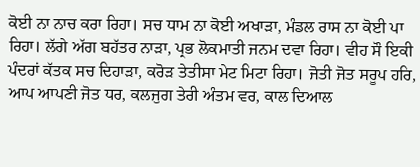ਕੋਈ ਨਾ ਨਾਚ ਕਰਾ ਰਿਹਾ। ਸਚ ਧਾਮ ਨਾ ਕੋਈ ਅਖਾੜਾ, ਮੰਡਲ ਰਾਸ ਨਾ ਕੋਈ ਪਾ ਰਿਹਾ। ਲੱਗੇ ਅੱਗ ਬਹੱਤਰ ਨਾੜਾ, ਪ੍ਰਭ ਲੋਕਮਾਤੀ ਜਨਮ ਦਵਾ ਰਿਹਾ। ਵੀਹ ਸੌ ਇਕੀ ਪੰਦਰਾਂ ਕੱਤਕ ਸਚ ਦਿਹਾੜਾ, ਕਰੋੜ ਤੇਤੀਸਾ ਮੇਟ ਮਿਟਾ ਰਿਹਾ। ਜੋਤੀ ਜੋਤ ਸਰੂਪ ਹਰਿ, ਆਪ ਆਪਣੀ ਜੋਤ ਧਰ, ਕਲਜੁਗ ਤੇਰੀ ਅੰਤਮ ਵਰ, ਕਾਲ ਦਿਆਲ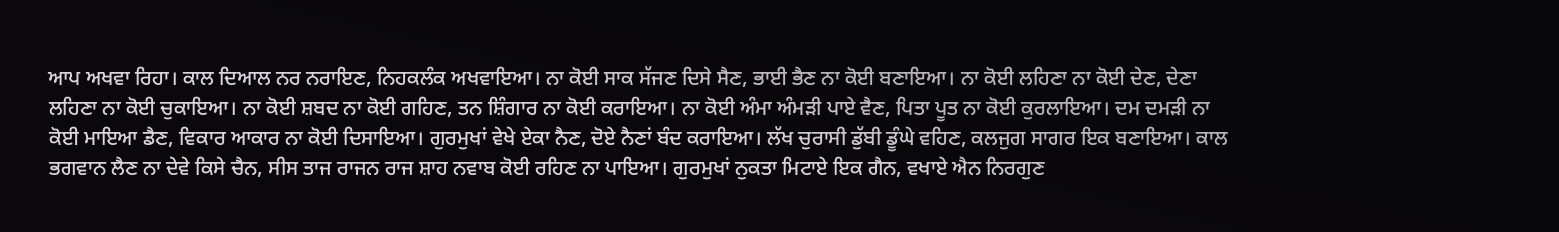ਆਪ ਅਖਵਾ ਰਿਹਾ। ਕਾਲ ਦਿਆਲ ਨਰ ਨਰਾਇਣ, ਨਿਹਕਲੰਕ ਅਖਵਾਇਆ। ਨਾ ਕੋਈ ਸਾਕ ਸੱਜਣ ਦਿਸੇ ਸੈਣ, ਭਾਈ ਭੈਣ ਨਾ ਕੋਈ ਬਣਾਇਆ। ਨਾ ਕੋਈ ਲਹਿਣਾ ਨਾ ਕੋਈ ਦੇਣ, ਦੇਣਾ ਲਹਿਣਾ ਨਾ ਕੋਈ ਚੁਕਾਇਆ। ਨਾ ਕੋਈ ਸ਼ਬਦ ਨਾ ਕੋਈ ਗਹਿਣ, ਤਨ ਸ਼ਿੰਗਾਰ ਨਾ ਕੋਈ ਕਰਾਇਆ। ਨਾ ਕੋਈ ਅੰਮਾ ਅੰਮੜੀ ਪਾਏ ਵੈਣ, ਪਿਤਾ ਪੂਤ ਨਾ ਕੋਈ ਕੁਰਲਾਇਆ। ਦਮ ਦਮੜੀ ਨਾ ਕੋਈ ਮਾਇਆ ਡੈਣ, ਵਿਕਾਰ ਆਕਾਰ ਨਾ ਕੋਈ ਦਿਸਾਇਆ। ਗੁਰਮੁਖਾਂ ਵੇਖੇ ਏਕਾ ਨੈਣ, ਦੋਏ ਨੈਣਾਂ ਬੰਦ ਕਰਾਇਆ। ਲੱਖ ਚੁਰਾਸੀ ਡੁੱਬੀ ਡੂੰਘੇ ਵਹਿਣ, ਕਲਜੁਗ ਸਾਗਰ ਇਕ ਬਣਾਇਆ। ਕਾਲ ਭਗਵਾਨ ਲੈਣ ਨਾ ਦੇਵੇ ਕਿਸੇ ਚੈਨ, ਸੀਸ ਤਾਜ ਰਾਜਨ ਰਾਜ ਸ਼ਾਹ ਨਵਾਬ ਕੋਈ ਰਹਿਣ ਨਾ ਪਾਇਆ। ਗੁਰਮੁਖਾਂ ਨੁਕਤਾ ਮਿਟਾਏ ਇਕ ਗੈਨ, ਵਖਾਏ ਐਨ ਨਿਰਗੁਣ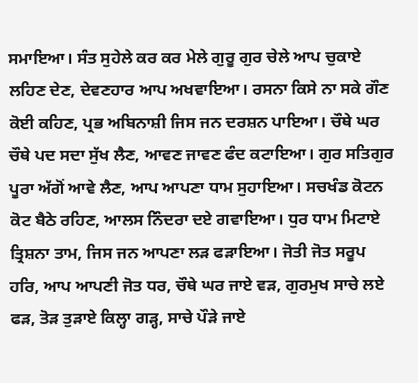ਸਮਾਇਆ। ਸੰਤ ਸੁਹੇਲੇ ਕਰ ਕਰ ਮੇਲੇ ਗੁਰੂ ਗੁਰ ਚੇਲੇ ਆਪ ਚੁਕਾਏ ਲਹਿਣ ਦੇਣ, ਦੇਵਣਹਾਰ ਆਪ ਅਖਵਾਇਆ। ਰਸਨਾ ਕਿਸੇ ਨਾ ਸਕੇ ਗੌਣ ਕੋਈ ਕਹਿਣ, ਪ੍ਰਭ ਅਬਿਨਾਸ਼ੀ ਜਿਸ ਜਨ ਦਰਸ਼ਨ ਪਾਇਆ। ਚੌਥੇ ਘਰ ਚੌਥੇ ਪਦ ਸਦਾ ਸੁੱਖ ਲੈਣ, ਆਵਣ ਜਾਵਣ ਫੰਦ ਕਟਾਇਆ। ਗੁਰ ਸਤਿਗੁਰ ਪੂਰਾ ਅੱਗੋਂ ਆਵੇ ਲੈਣ, ਆਪ ਆਪਣਾ ਧਾਮ ਸੁਹਾਇਆ। ਸਚਖੰਡ ਕੋਟਨ ਕੋਟ ਬੈਠੇ ਰਹਿਣ, ਆਲਸ ਨਿੰਦਰਾ ਦਏ ਗਵਾਇਆ। ਧੁਰ ਧਾਮ ਮਿਟਾਏ ਤ੍ਰਿਸ਼ਨਾ ਤਾਮ, ਜਿਸ ਜਨ ਆਪਣਾ ਲੜ ਫੜਾਇਆ। ਜੋਤੀ ਜੋਤ ਸਰੂਪ ਹਰਿ, ਆਪ ਆਪਣੀ ਜੋਤ ਧਰ, ਚੌਥੇ ਘਰ ਜਾਏ ਵੜ, ਗੁਰਮੁਖ ਸਾਚੇ ਲਏ ਫੜ, ਤੋੜ ਤੁੜਾਏ ਕਿਲ੍ਹਾ ਗੜ੍ਹ, ਸਾਚੇ ਪੌੜੇ ਜਾਏ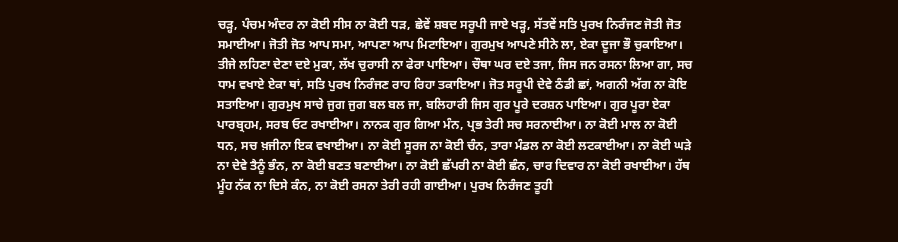ਚੜ੍ਹ, ਪੰਚਮ ਅੰਦਰ ਨਾ ਕੋਈ ਸੀਸ ਨਾ ਕੋਈ ਧੜ, ਛੇਵੇਂ ਸ਼ਬਦ ਸਰੂਪੀ ਜਾਏ ਖੜ੍ਹ, ਸੱਤਵੇਂ ਸਤਿ ਪੁਰਖ ਨਿਰੰਜਣ ਜੋਤੀ ਜੋਤ ਸਮਾਈਆ। ਜੋਤੀ ਜੋਤ ਆਪ ਸਮਾ, ਆਪਣਾ ਆਪ ਮਿਟਾਇਆ। ਗੁਰਮੁਖ ਆਪਣੇ ਸੀਨੇ ਲਾ, ਏਕਾ ਦੂਜਾ ਭੌ ਚੁਕਾਇਆ। ਤੀਜੇ ਲਹਿਣਾ ਦੇਣਾ ਦਏ ਮੁਕਾ, ਲੱਖ ਚੁਰਾਸੀ ਨਾ ਫੇਰਾ ਪਾਇਆ। ਚੌਥਾ ਘਰ ਦਏ ਤਜਾ, ਜਿਸ ਜਨ ਰਸਨਾ ਲਿਆ ਗਾ, ਸਚ ਧਾਮ ਵਖਾਏ ਏਕਾ ਥਾਂ, ਸਤਿ ਪੁਰਖ ਨਿਰੰਜਣ ਰਾਹ ਰਿਹਾ ਤਕਾਇਆ। ਜੋਤ ਸਰੂਪੀ ਦੇਵੇ ਠੰਡੀ ਛਾਂ, ਅਗਨੀ ਅੱਗ ਨਾ ਕੋਇ ਸਤਾਇਆ। ਗੁਰਮੁਖ ਸਾਚੇ ਜੁਗ ਜੁਗ ਬਲ ਬਲ ਜਾ, ਬਲਿਹਾਰੀ ਜਿਸ ਗੁਰ ਪੂਰੇ ਦਰਸ਼ਨ ਪਾਇਆ। ਗੁਰ ਪੂਰਾ ਏਕਾ ਪਾਰਬ੍ਰਹਮ, ਸਰਬ ਓਟ ਰਖਾਈਆ। ਨਾਨਕ ਗੁਰ ਗਿਆ ਮੰਨ, ਪ੍ਰਭ ਤੇਰੀ ਸਚ ਸਰਨਾਈਆ। ਨਾ ਕੋਈ ਮਾਲ ਨਾ ਕੋਈ ਧਨ, ਸਚ ਖ਼ਜੀਨਾ ਇਕ ਵਖਾਈਆ। ਨਾ ਕੋਈ ਸੂਰਜ ਨਾ ਕੋਈ ਚੰਨ, ਤਾਰਾ ਮੰਡਲ ਨਾ ਕੋਈ ਲਟਕਾਈਆ। ਨਾ ਕੋਈ ਘੜੇ ਨਾ ਦੇਵੇ ਤੈਨੂੰ ਭੰਨ, ਨਾ ਕੋਈ ਬਣਤ ਬਣਾਈਆ। ਨਾ ਕੋਈ ਛੱਪਰੀ ਨਾ ਕੋਈ ਛੰਨ, ਚਾਰ ਦਿਵਾਰ ਨਾ ਕੋਈ ਰਖਾਈਆ। ਹੱਥ ਮੂੰਹ ਨੱਕ ਨਾ ਦਿਸੇ ਕੰਨ, ਨਾ ਕੋਈ ਰਸਨਾ ਤੇਰੀ ਰਹੀ ਗਾਈਆ। ਪੁਰਖ ਨਿਰੰਜਣ ਤੂਹੀ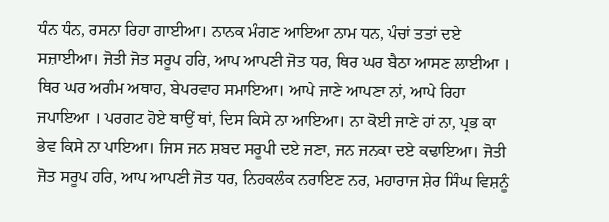ਧੰਨ ਧੰਨ, ਰਸਨਾ ਰਿਹਾ ਗਾਈਆ। ਨਾਨਕ ਮੰਗਣ ਆਇਆ ਨਾਮ ਧਨ, ਪੰਚਾਂ ਤਤਾਂ ਦਏ ਸਜ਼ਾਈਆ। ਜੋਤੀ ਜੋਤ ਸਰੂਪ ਹਰਿ, ਆਪ ਆਪਣੀ ਜੋਤ ਧਰ, ਥਿਰ ਘਰ ਬੈਠਾ ਆਸਣ ਲਾਈਆ । ਥਿਰ ਘਰ ਅਗੰਮ ਅਥਾਹ, ਬੇਪਰਵਾਹ ਸਮਾਇਆ। ਆਪੇ ਜਾਣੇ ਆਪਣਾ ਨਾਂ, ਆਪੇ ਰਿਹਾ ਜਪਾਇਆ । ਪਰਗਟ ਹੋਏ ਥਾਉਂ ਥਾਂ, ਦਿਸ ਕਿਸੇ ਨਾ ਆਇਆ। ਨਾ ਕੋਈ ਜਾਣੇ ਹਾਂ ਨਾ, ਪ੍ਰਭ ਕਾ ਭੇਵ ਕਿਸੇ ਨਾ ਪਾਇਆ। ਜਿਸ ਜਨ ਸ਼ਬਦ ਸਰੂਪੀ ਦਏ ਜਣਾ, ਜਨ ਜਨਕਾ ਦਏ ਕਢਾਇਆ। ਜੋਤੀ ਜੋਤ ਸਰੂਪ ਹਰਿ, ਆਪ ਆਪਣੀ ਜੋਤ ਧਰ, ਨਿਹਕਲੰਕ ਨਰਾਇਣ ਨਰ, ਮਹਾਰਾਜ ਸ਼ੇਰ ਸਿੰਘ ਵਿਸ਼ਨੂੰ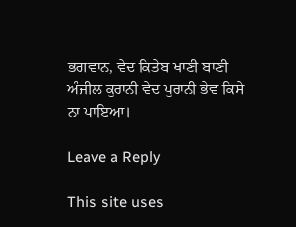ਭਗਵਾਨ, ਵੇਦ ਕਿਤੇਬ ਖਾਣੀ ਬਾਣੀ ਅੰਜੀਲ ਕੁਰਾਨੀ ਵੇਦ ਪੁਰਾਨੀ ਭੇਵ ਕਿਸੇ ਨਾ ਪਾਇਆ।

Leave a Reply

This site uses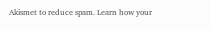Akismet to reduce spam. Learn how your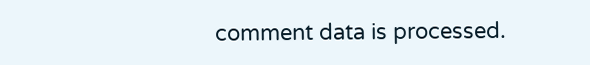comment data is processed.